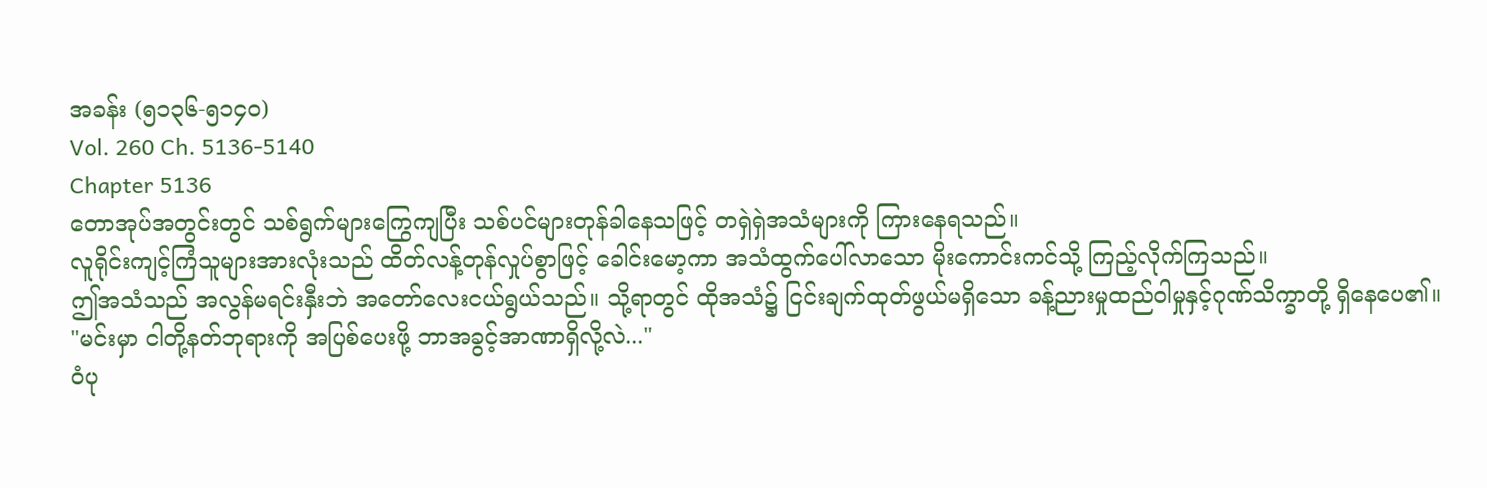အခန်း (၅၁၃၆-၅၁၄၀)
Vol. 260 Ch. 5136-5140
Chapter 5136
တောအုပ်အတွင်းတွင် သစ်ရွက်များကြွေကျပြီး သစ်ပင်များတုန်ခါနေသဖြင့် တရှဲရှဲအသံများကို ကြားနေရသည်။
လူရိုင်းကျင့်ကြံသူများအားလုံးသည် ထိတ်လန့်တုန်လှုပ်စွာဖြင့် ခေါင်းမော့ကာ အသံထွက်ပေါ်လာသော မိုးကောင်းကင်သို့ ကြည့်လိုက်ကြသည်။
ဤအသံသည် အလွန်မရင်းနှီးဘဲ အတော်လေးငယ်ရွယ်သည်။ သို့ရာတွင် ထိုအသံ၌ ငြင်းချက်ထုတ်ဖွယ်မရှိသော ခန့်ညားမှုထည်ဝါမှုနှင့်ဂုဏ်သိက္ခာတို့ ရှိနေပေ၏။
"မင်းမှာ ငါတို့နတ်ဘုရားကို အပြစ်ပေးဖို့ ဘာအခွင့်အာဏာရှိလို့လဲ..."
ဝံပု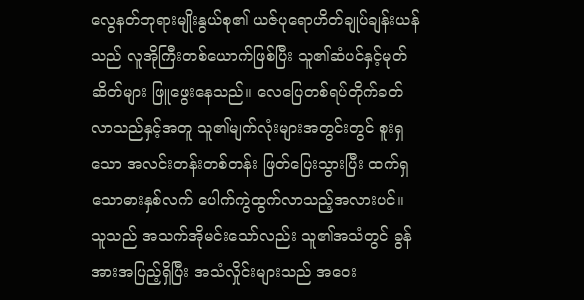လွေနတ်ဘုရားမျိုးနွယ်စု၏ ယဇ်ပုရောဟိတ်ချုပ်ချန်းယန်သည် လူအိုကြီးတစ်ယောက်ဖြစ်ပြီး သူ၏ဆံပင်နှင့်မုတ်ဆိတ်များ ဖြူဖွေးနေသည်။ လေပြေတစ်ရပ်တိုက်ခတ်လာသည်နှင့်အတူ သူ၏မျက်လုံးများအတွင်းတွင် စူးရှသော အလင်းတန်းတစ်တန်း ဖြတ်ပြေးသွားပြီး ထက်ရှသောဓားနှစ်လက် ပေါက်ကွဲထွက်လာသည့်အလားပင်။
သူသည် အသက်အိုမင်းသော်လည်း သူ၏အသံတွင် ခွန်အားအပြည့်ရှိပြီး အသံလှိုင်းများသည် အဝေး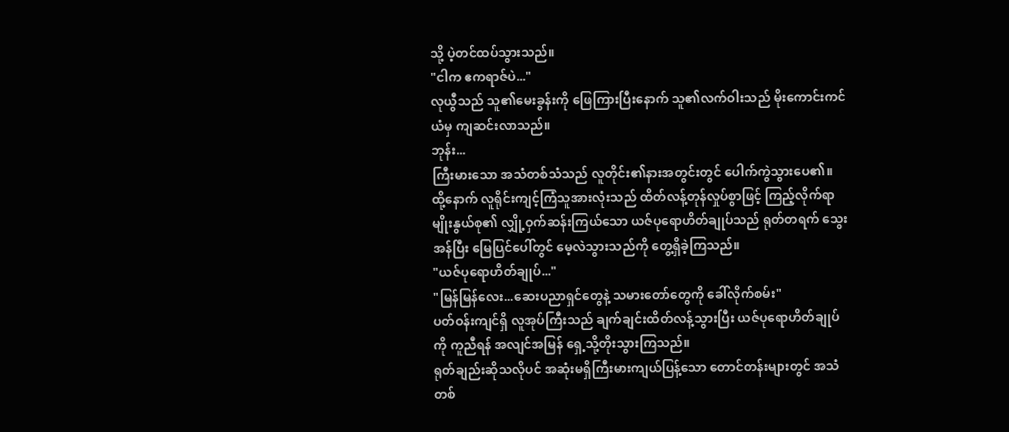သို့ ပဲ့တင်ထပ်သွားသည်။
"ငါက ဧကရာဇ်ပဲ..."
လုယွီသည် သူ၏မေးခွန်းကို ဖြေကြားပြီးနောက် သူ၏လက်ဝါးသည် မိုးကောင်းကင်ယံမှ ကျဆင်းလာသည်။
ဘုန်း...
ကြီးမားသော အသံတစ်သံသည် လူတိုင်း၏နားအတွင်းတွင် ပေါက်ကွဲသွားပေ၏။
ထို့နောက် လူရိုင်းကျင့်ကြံသူအားလုံးသည် ထိတ်လန့်တုန်လှုပ်စွာဖြင့် ကြည့်လိုက်ရာ မျိုးနွယ်စု၏ လျှို့ဝှက်ဆန်းကြယ်သော ယဇ်ပုရောဟိတ်ချုပ်သည် ရုတ်တရက် သွေးအန်ပြီး မြေပြင်ပေါ်တွင် မေ့လဲသွားသည်ကို တွေ့ရှိခဲ့ကြသည်။
"ယဇ်ပုရောဟိတ်ချုပ်..."
"မြန်မြန်လေး...ဆေးပညာရှင်တွေနဲ့ သမားတော်တွေကို ခေါ်လိုက်စမ်း"
ပတ်ဝန်းကျင်ရှိ လူအုပ်ကြီးသည် ချက်ချင်းထိတ်လန့်သွားပြီး ယဇ်ပုရောဟိတ်ချုပ်ကို ကူညီရန် အလျင်အမြန် ရှေ့သို့တိုးသွားကြသည်။
ရုတ်ချည်းဆိုသလိုပင် အဆုံးမရှိကြီးမားကျယ်ပြန့်သော တောင်တန်းများတွင် အသံတစ်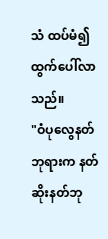သံ ထပ်မံ၍ ထွက်ပေါ်လာသည်။
"ဝံပုလွေနတ်ဘုရားက နတ်ဆိုးနတ်ဘု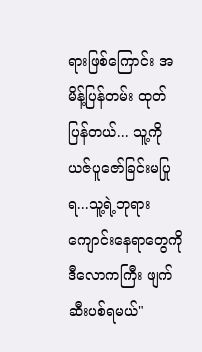ရားဖြစ်ကြောင်း အမိန့်ပြန်တမ်း ထုတ်ပြန်တယ်... သူ့ကို ယဇ်ပူဇော်ခြင်းမပြုရ...သူ့ရဲ့ဘုရားကျောင်းနေရာတွေကို ဒီလောကကြီး ဖျက်ဆီးပစ်ရမယ်"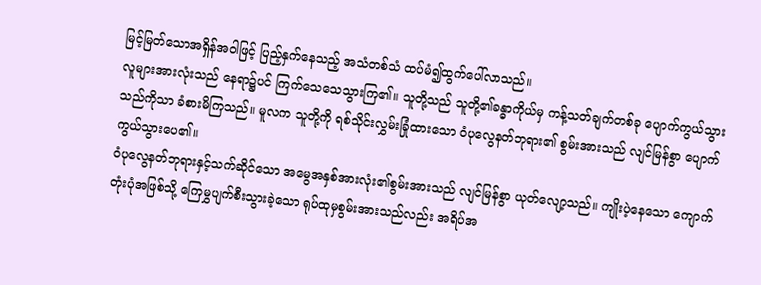မြင့်မြတ်သောအရှိန်အဝါဖြင့် ပြည့်နှက်နေသည့် အသံတစ်သံ ထပ်မံ၍ထွက်ပေါ်လာသည်။
လူများအားလုံးသည် နေရာ၌ပင် ကြက်သေသေသွားကြ၏။ သူတို့သည် သူတို့၏ခန္ဓာကိုယ်မှ ကန့်သတ်ချက်တစ်ခု ပျောက်ကွယ်သွားသည်ကိုသာ ခံစားမိကြသည်။ မူလက သူတို့ကို ရစ်သိုင်းလွှမ်းခြုံထားသော ဝံပုလွေနတ်ဘုရား၏ စွမ်းအားသည် လျင်မြန်စွာ ပျောက်ကွယ်သွားပေ၏။
ဝံပုလွေနတ်ဘုရားနှင့်သက်ဆိုင်သော အမွေအနှစ်အားလုံး၏စွမ်းအားသည် လျင်မြန်စွာ ယုတ်လျော့သည်။ ကျိုးပဲ့နေသော ကျောက်တုံးပုံအဖြစ်သို့ ကြေမွှပျက်စီးသွားခဲ့သော ရုပ်ထုမှစွမ်းအားသည်လည်း အရိပ်အ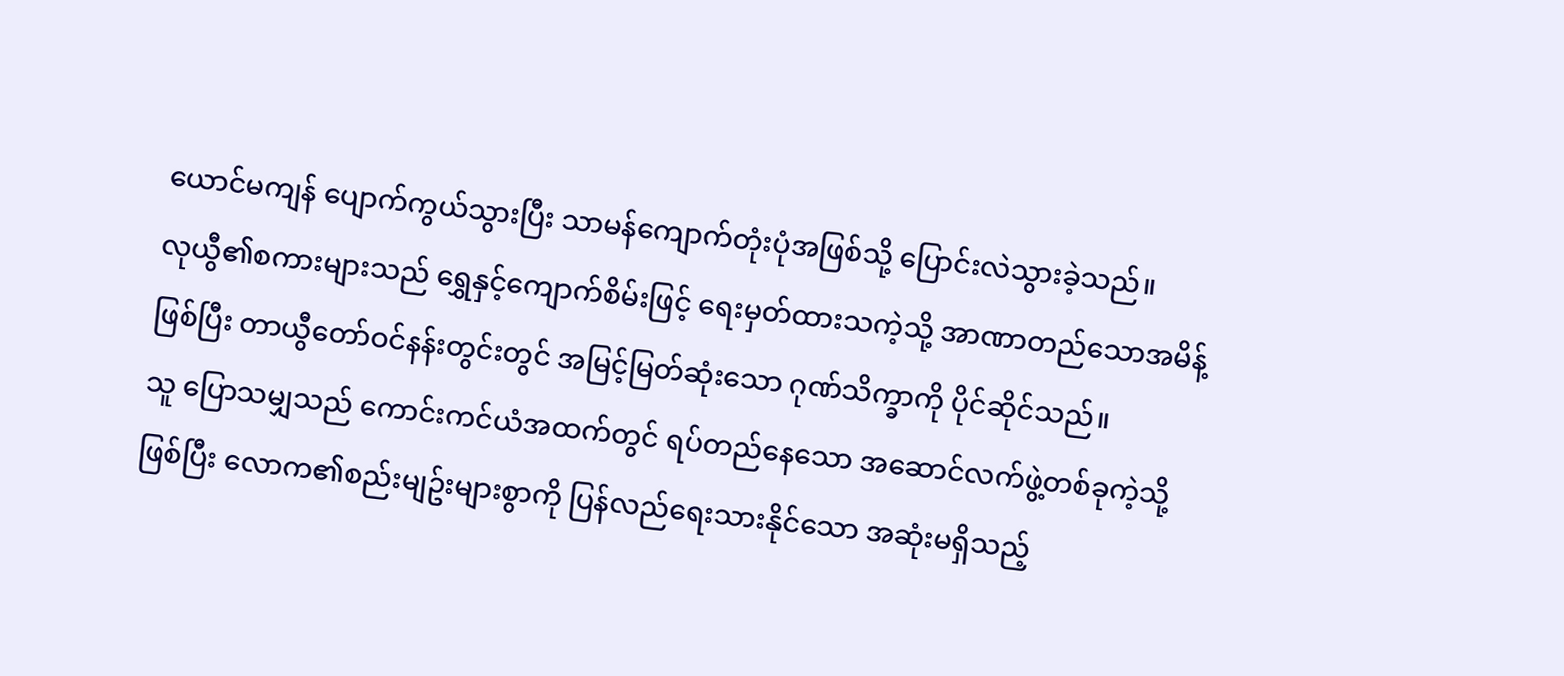ယောင်မကျန် ပျောက်ကွယ်သွားပြီး သာမန်ကျောက်တုံးပုံအဖြစ်သို့ ပြောင်းလဲသွားခဲ့သည်။
လုယွီ၏စကားများသည် ရွှေနှင့်ကျောက်စိမ်းဖြင့် ရေးမှတ်ထားသကဲ့သို့ အာဏာတည်သောအမိန့်ဖြစ်ပြီး တာယွီတော်ဝင်နန်းတွင်းတွင် အမြင့်မြတ်ဆုံးသော ဂုဏ်သိက္ခာကို ပိုင်ဆိုင်သည်။
သူ ပြောသမျှသည် ကောင်းကင်ယံအထက်တွင် ရပ်တည်နေသော အဆောင်လက်ဖွဲ့တစ်ခုကဲ့သို့ဖြစ်ပြီး လောက၏စည်းမျဥ်းများစွာကို ပြန်လည်ရေးသားနိုင်သော အဆုံးမရှိသည့်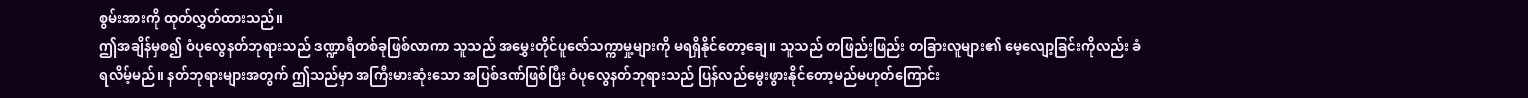စွမ်းအားကို ထုတ်လွှတ်ထားသည်။
ဤအချိန်မှစ၍ ဝံပုလွေနတ်ဘုရားသည် ဒဏ္ဍာရီတစ်ခုဖြစ်လာကာ သူသည် အမွှေးတိုင်ပူဇော်သက္ကာမှု့များကို မရရှိနိုင်တော့ချေ။ သူသည် တဖြည်းဖြည်း တခြားလူများ၏ မေ့လျော့ခြင်းကိုလည်း ခံရလိမ့်မည်။ နတ်ဘုရားများအတွက် ဤသည်မှာ အကြီးမားဆုံးသော အပြစ်ဒဏ်ဖြစ်ပြီး ဝံပုလွေနတ်ဘုရားသည် ပြန်လည်မွေးဖွားနိုင်တော့မည်မဟုတ်ကြောင်း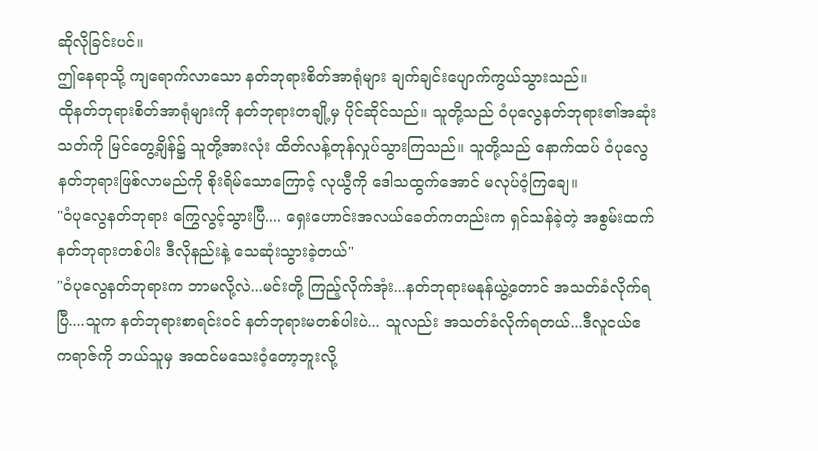ဆိုလိုခြင်းပင်။
ဤနေရာသို့ ကျရောက်လာသော နတ်ဘုရားစိတ်အာရုံများ ချက်ချင်းပျောက်ကွယ်သွားသည်။
ထိုနတ်ဘုရားစိတ်အာရုံများကို နတ်ဘုရားတချို့မှ ပိုင်ဆိုင်သည်။ သူတို့သည် ဝံပုလွေနတ်ဘုရား၏အဆုံးသတ်ကို မြင်တွေ့ချိန်၌ သူတို့အားလုံး ထိတ်လန့်တုန်လှုပ်သွားကြသည်။ သူတို့သည် နောက်ထပ် ဝံပုလွေနတ်ဘုရားဖြစ်လာမည်ကို စိုးရိမ်သောကြောင့် လုယွီကို ဒေါသထွက်အောင် မလုပ်ဝံ့ကြချေ။
"ဝံပုလွေနတ်ဘုရား ကြွေလွင့်သွားပြီ.... ရှေးဟောင်းအလယ်ခေတ်ကတည်းက ရှင်သန်ခဲ့တဲ့ အစွမ်းထက်နတ်ဘုရားတစ်ပါး ဒီလိုနည်းနဲ့ သေဆုံးသွားခဲ့တယ်"
"ဝံပုလွေနတ်ဘုရားက ဘာမလို့လဲ...မင်းတို့ ကြည့်လိုက်အုံး...နတ်ဘုရားမနုန်ယွဲ့တောင် အသတ်ခံလိုက်ရပြီ....သူက နတ်ဘုရားစာရင်းဝင် နတ်ဘုရားမတစ်ပါးပဲ... သူလည်း အသတ်ခံလိုက်ရတယ်...ဒီလူငယ်ဧကရာဇ်ကို ဘယ်သူမှ အထင်မသေးဝံ့တော့ဘူးလို့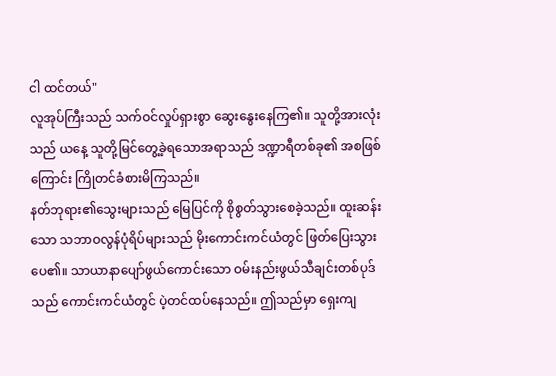ငါ ထင်တယ်"
လူအုပ်ကြီးသည် သက်ဝင်လှုပ်ရှားစွာ ဆွေးနွေးနေကြ၏။ သူတို့အားလုံးသည် ယနေ့ သူတို့မြင်တွေ့ခဲ့ရသောအရာသည် ဒဏ္ဍာရီတစ်ခု၏ အစဖြစ်ကြောင်း ကြိုတင်ခံစားမိကြသည်။
နတ်ဘုရား၏သွေးများသည် မြေပြင်ကို စိုစွတ်သွားစေခဲ့သည်။ ထူးဆန်းသော သဘာဝလွန်ပုံရိပ်များသည် မိုးကောင်းကင်ယံတွင် ဖြတ်ပြေးသွားပေ၏။ သာယာနာပျော်ဖွယ်ကောင်းသော ဝမ်းနည်းဖွယ်သီချင်းတစ်ပုဒ်သည် ကောင်းကင်ယံတွင် ပဲ့တင်ထပ်နေသည်။ ဤသည်မှာ ရှေးကျ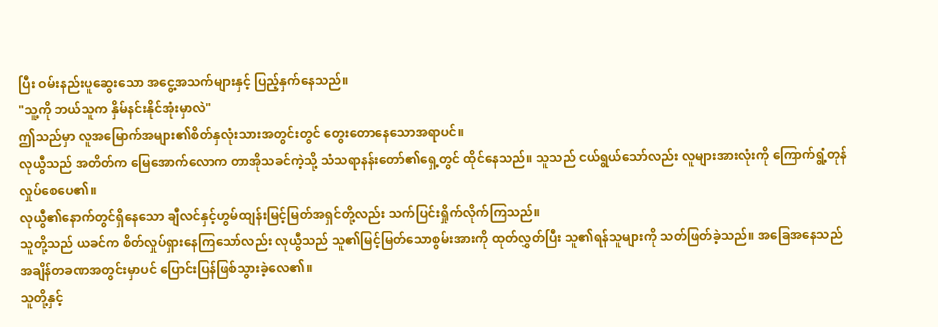ပြီး ဝမ်းနည်းပူဆွေးသော အငွေ့အသက်များနှင့် ပြည့်နှက်နေသည်။
"သူ့ကို ဘယ်သူက နှိမ်နင်းနိုင်အုံးမှာလဲ"
ဤသည်မှာ လူအမြောက်အများ၏စိတ်နှလုံးသားအတွင်းတွင် တွေးတောနေသောအရာပင်။
လုယွီသည် အတိတ်က မြေအောက်လောက တာအိုသခင်ကဲ့သို့ သံသရာနန်းတော်၏ရှေ့တွင် ထိုင်နေသည်။ သူသည် ငယ်ရွယ်သော်လည်း လူများအားလုံးကို ကြောက်ရွံ့တုန်လှုပ်စေပေ၏။
လုယွီ၏နောက်တွင်ရှိနေသော ချီလင်နှင့်ဟွမ်ထျန်းမြင့်မြတ်အရှင်တို့လည်း သက်ပြင်းရှိုက်လိုက်ကြသည်။
သူတို့သည် ယခင်က စိတ်လှုပ်ရှားနေကြသော်လည်း လုယွီသည် သူ၏မြင့်မြတ်သောစွမ်းအားကို ထုတ်လွှတ်ပြီး သူ၏ရန်သူများကို သတ်ဖြတ်ခဲ့သည်။ အခြေအနေသည် အချိန်တခဏအတွင်းမှာပင် ပြောင်းပြန်ဖြစ်သွားခဲ့လေ၏။
သူတို့နှင့်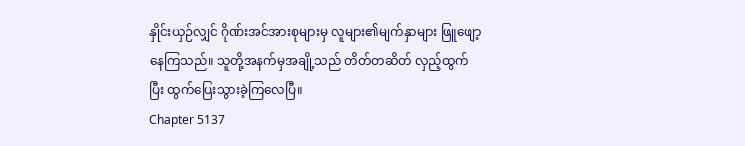နှိုင်းယှဉ်လျှင် ဂိုဏ်းအင်အားစုများမှ လူများ၏မျက်နှာများ ဖြူဖျော့နေကြသည်။ သူတို့အနက်မှအချို့သည် တိတ်တဆိတ် လှည့်ထွက်ပြီး ထွက်ပြေးသွားခဲ့ကြလေပြီ။
Chapter 5137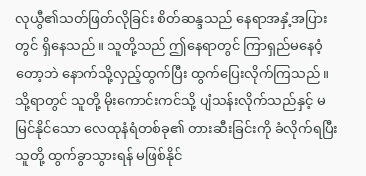လုယွီ၏သတ်ဖြတ်လိုခြင်း စိတ်ဆန္ဒသည် နေရာအနှံ့အပြားတွင် ရှိနေသည်။ သူတို့သည် ဤနေရာတွင် ကြာရှည်မနေဝံ့တော့ဘဲ နောက်သို့လှည့်ထွက်ပြီး ထွက်ပြေးလိုက်ကြသည်။
သို့ရာတွင် သူတို့ မိုးကောင်းကင်သို့ ပျံသန်းလိုက်သည်နှင့် မမြင်နိုင်သော လေထုနံရံတစ်ခု၏ တားဆီးခြင်းကို ခံလိုက်ရပြီး သူတို့ ထွက်ခွာသွားရန် မဖြစ်နိုင်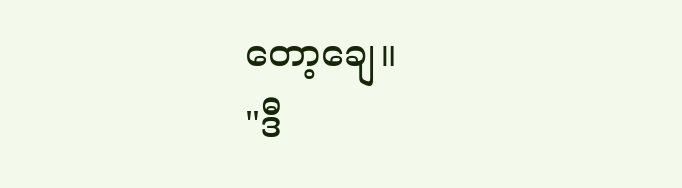တော့ချေ။
"ဒီ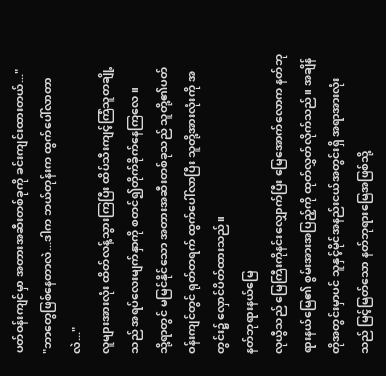ပတ်ဝန်းကျင်မှာ အတားအဆီးတစ်ခုကို ခင်းကျင်းထားတယ်..."
"ဘာတွေဖြစ်နေတာလဲ...ဒါက ဘယ်တုန်းက ထွက်ပေါ်လာတာလဲ..."
လူများအားလုံး ထိတ်လန့်သွားကြပြီး ထိပ်သီးကျင့်ကြံသူတချို့သည် အရပ်လေးမျက်နှာကို စတင်၍တိုက်ခိုက်နေကြလေ။
သို့ရာတွင် မမြင်နိုင်သော အတားအဆီးတစ်ခုသည် သူတို့၏ပတ်ဝန်းကျင်တွင် ရုတ်တရက် ထွက်ပေါ်လာပြီး သူတို့အားလုံးကို အတွင်း၌ လှောင်ပိတ်ထားသည်။
နတ်ဘုရားနယ်မြေ
လုယွီသည် မြေကြီးကိုနင်းလျှောက်ပြီး မြေအောက်လောက နတ်ဘုရားနယ်မြေ၏ စွမ်းအားအပြည့်ကို ထုတ်လွှတ်လိုက်သည်။ အချိန်တိုအတွင်းမှာပင် သူနှင့်မိုင်အနည်းငယ်အတွင်းရှိ အရာအားလုံးသည် မြင့်မြတ်သော နတ်ဘုရားမြေအဖြစ်သို့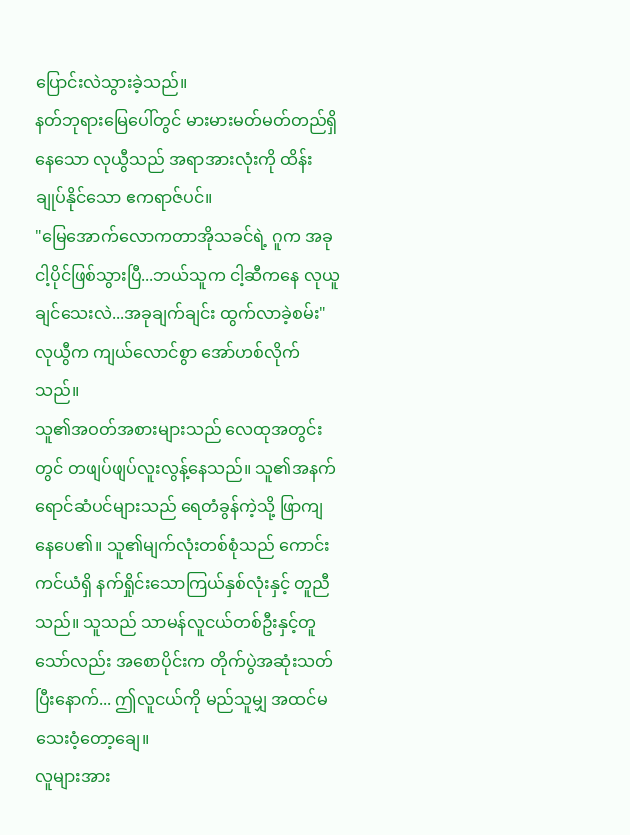ပြောင်းလဲသွားခဲ့သည်။
နတ်ဘုရားမြေပေါ်တွင် မားမားမတ်မတ်တည်ရှိနေသော လုယွီသည် အရာအားလုံးကို ထိန်းချုပ်နိုင်သော ဧကရာဇ်ပင်။
"မြေအောက်လောကတာအိုသခင်ရဲ့ ဂူက အခု ငါ့ပိုင်ဖြစ်သွားပြီ...ဘယ်သူက ငါ့ဆီကနေ လုယူချင်သေးလဲ...အခုချက်ချင်း ထွက်လာခဲ့စမ်း"
လုယွီက ကျယ်လောင်စွာ အော်ဟစ်လိုက်သည်။
သူ၏အဝတ်အစားများသည် လေထုအတွင်းတွင် တဖျပ်ဖျပ်လူးလွန့်နေသည်။ သူ၏အနက်ရောင်ဆံပင်များသည် ရေတံခွန်ကဲ့သို့ ဖြာကျနေပေ၏။ သူ၏မျက်လုံးတစ်စုံသည် ကောင်းကင်ယံရှိ နက်ရှိုင်းသောကြယ်နှစ်လုံးနှင့် တူညီသည်။ သူသည် သာမန်လူငယ်တစ်ဦးနှင့်တူသော်လည်း အစောပိုင်းက တိုက်ပွဲအဆုံးသတ်ပြီးနောက်... ဤလူငယ်ကို မည်သူမျှ အထင်မသေးဝံ့တော့ချေ။
လူများအား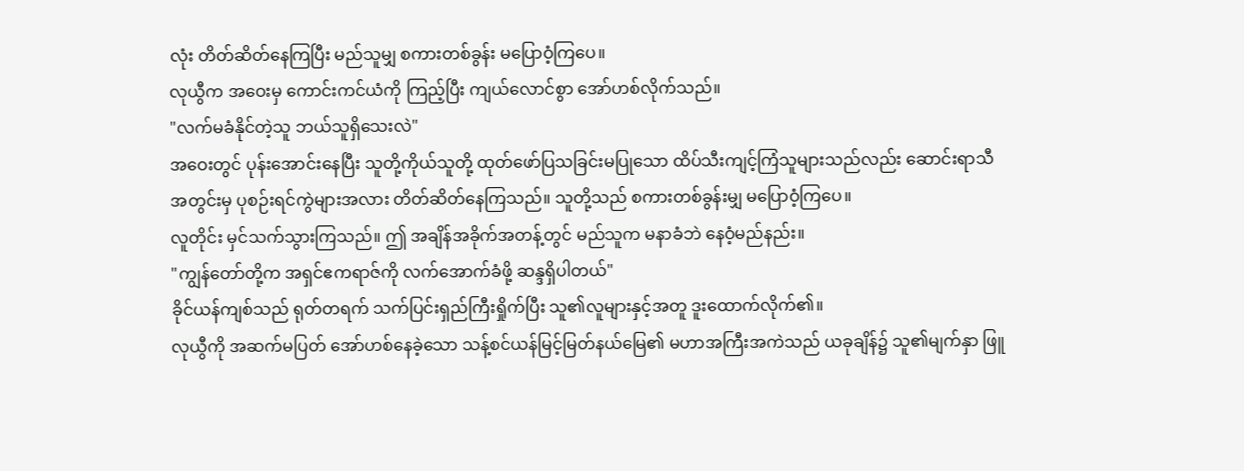လုံး တိတ်ဆိတ်နေကြပြီး မည်သူမျှ စကားတစ်ခွန်း မပြောဝံ့ကြပေ။
လုယွီက အဝေးမှ ကောင်းကင်ယံကို ကြည့်ပြီး ကျယ်လောင်စွာ အော်ဟစ်လိုက်သည်။
"လက်မခံနိုင်တဲ့သူ ဘယ်သူရှိသေးလဲ"
အဝေးတွင် ပုန်းအောင်းနေပြီး သူတို့ကိုယ်သူတို့ ထုတ်ဖော်ပြသခြင်းမပြုသော ထိပ်သီးကျင့်ကြံသူများသည်လည်း ဆောင်းရာသီအတွင်းမှ ပုစဉ်းရင်ကွဲများအလား တိတ်ဆိတ်နေကြသည်။ သူတို့သည် စကားတစ်ခွန်းမျှ မပြောဝံ့ကြပေ။
လူတိုင်း မှင်သက်သွားကြသည်။ ဤ အချိန်အခိုက်အတန့်တွင် မည်သူက မနာခံဘဲ နေဝံ့မည်နည်း။
"ကျွန်တော်တို့က အရှင်ဧကရာဇ်ကို လက်အောက်ခံဖို့ ဆန္ဒရှိပါတယ်"
ခိုင်ယန်ကျစ်သည် ရုတ်တရက် သက်ပြင်းရှည်ကြီးရှိုက်ပြီး သူ၏လူများနှင့်အတူ ဒူးထောက်လိုက်၏။
လုယွီကို အဆက်မပြတ် အော်ဟစ်နေခဲ့သော သန့်စင်ယန်မြင့်မြတ်နယ်မြေ၏ မဟာအကြီးအကဲသည် ယခုချိန်၌ သူ၏မျက်နှာ ဖြူ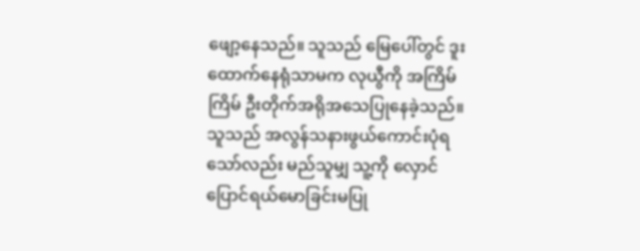ဖျော့နေသည်။ သူသည် မြေပေါ်တွင် ဒူးထောက်နေရုံသာမက လုယွီကို အကြိမ်ကြိမ် ဦးတိုက်အရိုအသေပြုနေခဲ့သည်။ သူသည် အလွန်သနားဖွယ်ကောင်းပုံရသော်လည်း မည်သူမျှ သူ့ကို လှောင်ပြောင်ရယ်မောခြင်းမပြု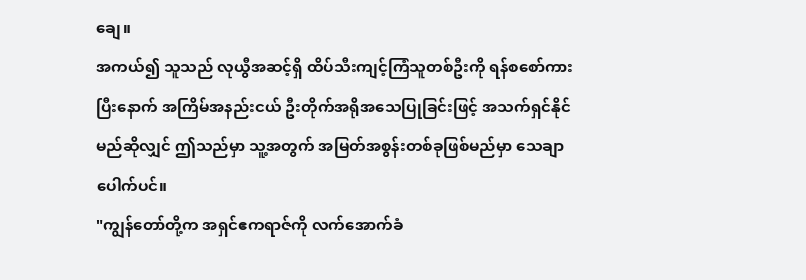ချေ။
အကယ်၍ သူသည် လုယွီအဆင့်ရှိ ထိပ်သီးကျင့်ကြံသူတစ်ဦးကို ရန်စစော်ကားပြီးနောက် အကြိမ်အနည်းငယ် ဦးတိုက်အရိုအသေပြုခြင်းဖြင့် အသက်ရှင်နိုင်မည်ဆိုလျှင် ဤသည်မှာ သူ့အတွက် အမြတ်အစွန်းတစ်ခုဖြစ်မည်မှာ သေချာပေါက်ပင်။
"ကျွန်တော်တို့က အရှင်ဧကရာဇ်ကို လက်အောက်ခံ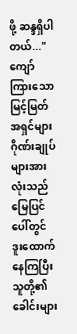ဖို့ ဆန္ဒရှိပါတယ်..."
ကျော်ကြားသော မြင့်မြတ်အရှင်များ ဂိုဏ်းချုပ်များအားလုံးသည် မြေပြင်ပေါ်တွင် ဒူးထောက်နေကြပြီး သူတို့၏ခေါင်းများ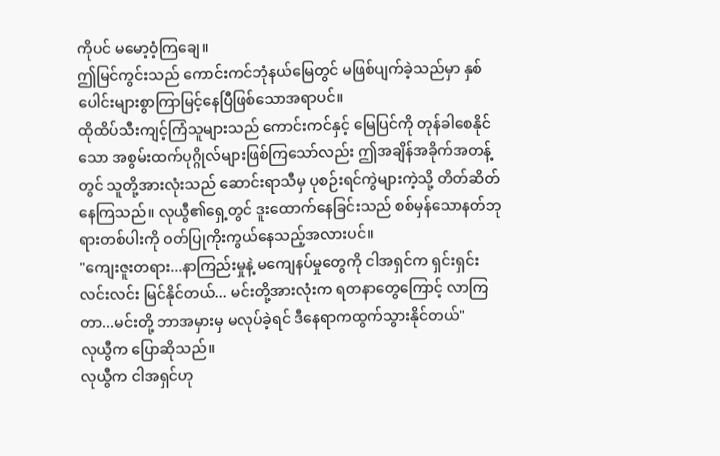ကိုပင် မမော့ဝံ့ကြချေ။
ဤမြင်ကွင်းသည် ကောင်းကင်ဘုံနယ်မြေတွင် မဖြစ်ပျက်ခဲ့သည်မှာ နှစ်ပေါင်းများစွာကြာမြင့်နေပြီဖြစ်သောအရာပင်။
ထိုထိပ်သီးကျင့်ကြံသူများသည် ကောင်းကင်နှင့် မြေပြင်ကို တုန်ခါစေနိုင်သော အစွမ်းထက်ပုဂ္ဂိုလ်များဖြစ်ကြသော်လည်း ဤအချိန်အခိုက်အတန့်တွင် သူတို့အားလုံးသည် ဆောင်းရာသီမှ ပုစဉ်းရင်ကွဲများကဲ့သို့ တိတ်ဆိတ်နေကြသည်။ လုယွီ၏ရှေ့တွင် ဒူးထောက်နေခြင်းသည် စစ်မှန်သောနတ်ဘုရားတစ်ပါးကို ဝတ်ပြုကိုးကွယ်နေသည့်အလားပင်။
"ကျေးဇူးတရား...နာကြည်းမှုနဲ့ မကျေနပ်မှုတွေကို ငါအရှင်က ရှင်းရှင်းလင်းလင်း မြင်နိုင်တယ်... မင်းတို့အားလုံးက ရတနာတွေကြောင့် လာကြတာ...မင်းတို့ ဘာအမှားမှ မလုပ်ခဲ့ရင် ဒီနေရာကထွက်သွားနိုင်တယ်"
လုယွီက ပြောဆိုသည်။
လုယွီက ငါအရှင်ဟု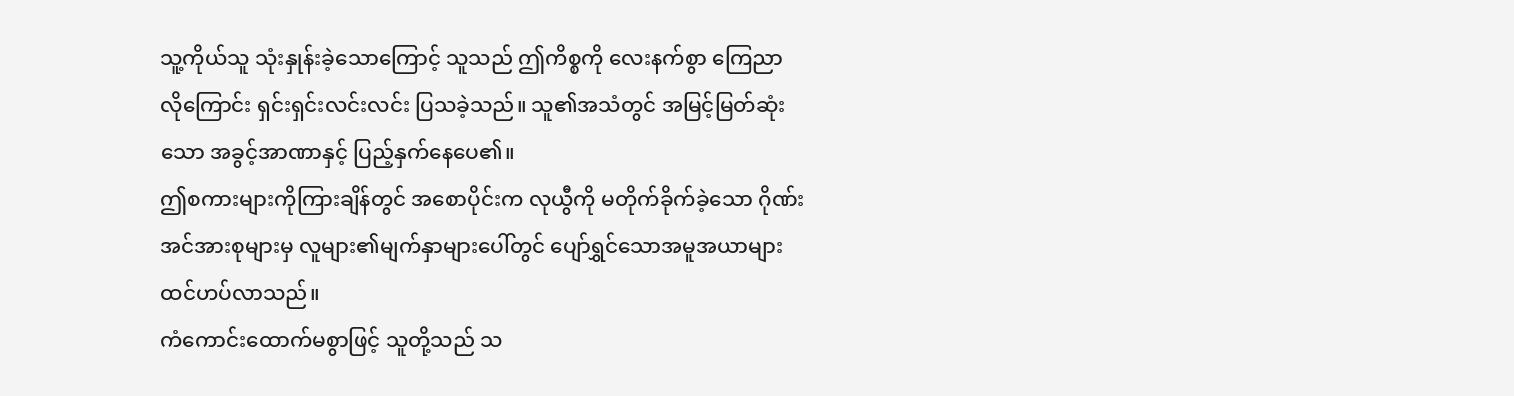သူ့ကိုယ်သူ သုံးနှုန်းခဲ့သောကြောင့် သူသည် ဤကိစ္စကို လေးနက်စွာ ကြေညာလိုကြောင်း ရှင်းရှင်းလင်းလင်း ပြသခဲ့သည်။ သူ၏အသံတွင် အမြင့်မြတ်ဆုံးသော အခွင့်အာဏာနှင့် ပြည့်နှက်နေပေ၏။
ဤစကားများကိုကြားချိန်တွင် အစောပိုင်းက လုယွီကို မတိုက်ခိုက်ခဲ့သော ဂိုဏ်းအင်အားစုများမှ လူများ၏မျက်နှာများပေါ်တွင် ပျော်ရွှင်သောအမူအယာများ ထင်ဟပ်လာသည်။
ကံကောင်းထောက်မစွာဖြင့် သူတို့သည် သ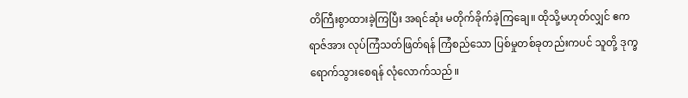တိကြီးစွာထားခဲ့ကြပြီး အရင်ဆုံး မတိုက်ခိုက်ခဲ့ကြချေ။ ထိုသို့မဟုတ်လျှင် ဧကရာဇ်အား လုပ်ကြံသတ်ဖြတ်ရန် ကြံစည်သော ပြစ်မှုတစ်ခုတည်းကပင် သူတို့ ဒုက္ခရောက်သွားစေရန် လုံလောက်သည်။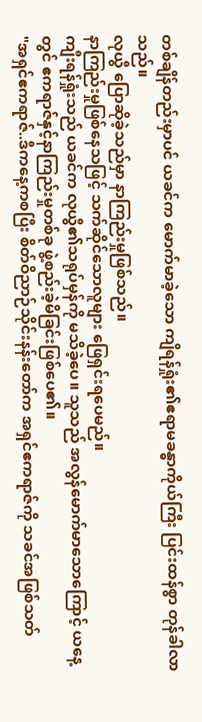တစ်ချိန်တည်းမှာပင် ယခင်က မောက်မာခဲ့သော ကျိရန်ရှုံး၏ဧရာမခန္ဓာကိုယ်ကြီး ပြင်းထန်စွာ တုန်ခါလာသည်။
လုယွီ ပြောဆိုခဲ့သည်မှာ နာကြည်းမှုဖြစ်သည်။
နာကြည်းမှုဖြစ်နေသဖြင့် သက်ဆိုင်သောလူများ ဖြေရှင်းရပေမည်။
ကျီးရန်ရှုံးသည် ယခင်က လုယွီ၏သရုပ်မှန်ကို မသိခဲ့ပေ။ သူသည် အလွန်မောက်မာသောကြောင့် ယနေ့တွင် ဧကရာဇ်နှင့်နာကြည်းမှုတစ်ခု ဖွဲ့စည်းခဲ့မိခြင်းဖြစ်ပေ၏။
"အရှင်ဧကရာဇ်..ဒီကနေ့ကစပြီး စိတ်ဝိညာဉ်သိုင်းနန်းတော်က အရှင်ဧကရာဇ်ကို သခင်အဖြစ်သတ်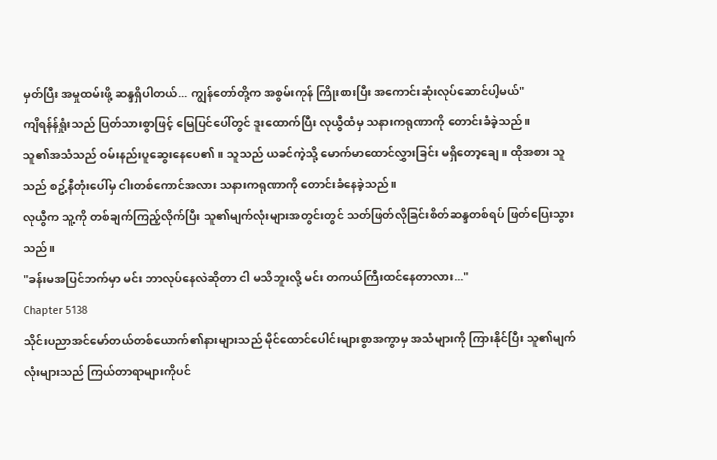မှတ်ပြီး အမှုထမ်းဖို့ ဆန္ဒရှိပါတယ်... ကျွန်တော်တို့က အစွမ်းကုန် ကြိုးစားပြီး အကောင်းဆုံးလုပ်ဆောင်ပါ့မယ်"
ကျိရန်န်ရှုံးသည် ပြတ်သားစွာဖြင့် မြေပြင်ပေါ်တွင် ဒူးထောက်ပြီး လုယွီထံမှ သနားကရုဏာကို တောင်းခံခဲ့သည်။
သူ၏အသံသည် ဝမ်းနည်းပူဆွေးနေပေ၏။ သူသည် ယခင်ကဲ့သို့ မောက်မာထောင်လွှားခြင်း မရှိတော့ချေ။ ထိုအစား သူသည် စဥ့်နီတုံးပေါ်မှ ငါးတစ်ကောင်အလား သနားကရုဏာကို တောင်းခံနေခဲ့သည်။
လုယွီက သူ့ကို တစ်ချက်ကြည့်လိုက်ပြီး သူ၏မျက်လုံးများအတွင်းတွင် သတ်ဖြတ်လိုခြင်းစိတ်ဆန္ဒတစ်ရပ် ဖြတ်ပြေးသွားသည်။
"ခန်းမအပြင်ဘက်မှာ မင်း ဘာလုပ်နေလဲဆိုတာ ငါ မသိဘူးလို့ မင်း တကယ်ကြီးထင်နေတာလား..."
Chapter 5138
သိုင်းပညာအင်မော်တယ်တစ်ယောက်၏နားများသည် မိုင်ထောင်ပေါင်းများစွာအကွာမှ အသံများကို ကြားနိုင်ပြီး သူ၏မျက်လုံးများသည် ကြယ်တာရာများကိုပင်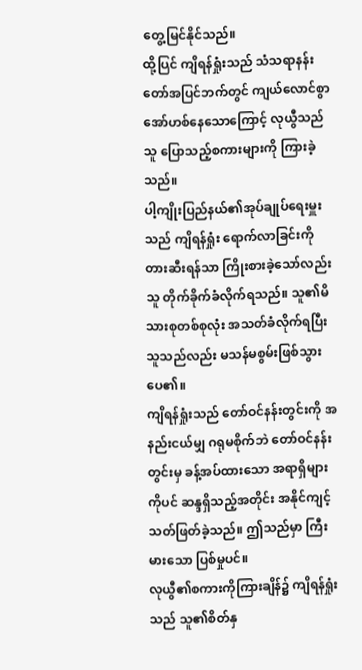တွေ့မြင်နိုင်သည်။
ထို့ပြင် ကျိရန်ရှုံးသည် သံသရာနန်းတော်အပြင်ဘက်တွင် ကျယ်လောင်စွာ အော်ဟစ်နေသောကြောင့် လုယွီသည် သူ ပြောသည့်စကားများကို ကြားခဲ့သည်။
ပါ့ကျိုးပြည်နယ်၏အုပ်ချုပ်ရေးမှူးသည် ကျိရန်ရှုံး ရောက်လာခြင်းကို တားဆီးရန်သာ ကြိုးစားခဲ့သော်လည်း သူ တိုက်ခိုက်ခံလိုက်ရသည်။ သူ၏မိသားစုတစ်စုလုံး အသတ်ခံလိုက်ရပြီး သူသည်လည်း မသန်မစွမ်းဖြစ်သွားပေ၏။
ကျိရန်ရှုံးသည် တော်ဝင်နန်းတွင်းကို အနည်းငယ်မျှ ဂရုမစိုက်ဘဲ တော်ဝင်နန်းတွင်းမှ ခန့်အပ်ထားသော အရာရှိများကိုပင် ဆန္ဒရှိသည့်အတိုင်း အနိုင်ကျင့်သတ်ဖြတ်ခဲ့သည်။ ဤသည်မှာ ကြီးမားသော ပြစ်မှုပင်။
လုယွီ၏စကားကိုကြားချိန်၌ ကျိရန်ရှုံးသည် သူ၏စိတ်နှ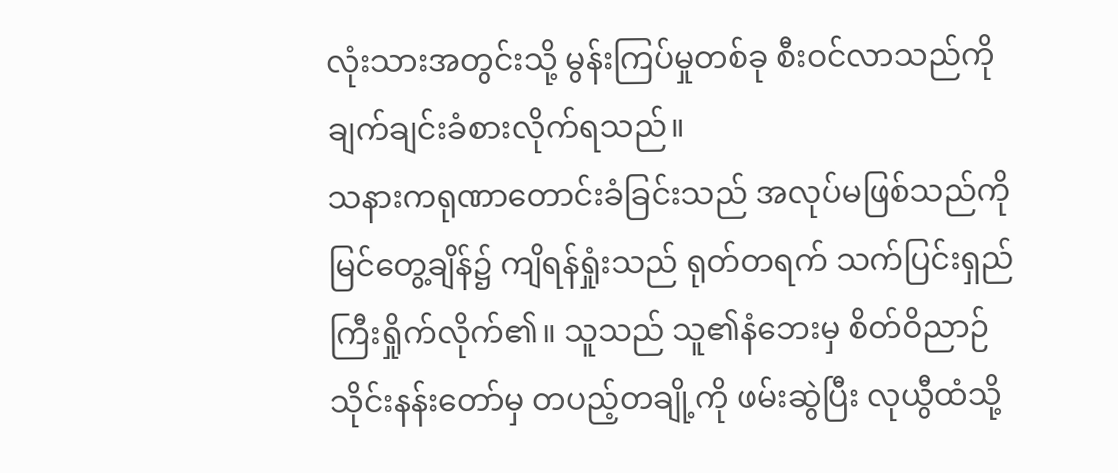လုံးသားအတွင်းသို့ မွန်းကြပ်မှုတစ်ခု စီးဝင်လာသည်ကို ချက်ချင်းခံစားလိုက်ရသည်။
သနားကရုဏာတောင်းခံခြင်းသည် အလုပ်မဖြစ်သည်ကို မြင်တွေ့ချိန်၌ ကျိရန်ရှုံးသည် ရုတ်တရက် သက်ပြင်းရှည်ကြီးရှိုက်လိုက်၏။ သူသည် သူ၏နံဘေးမှ စိတ်ဝိညာဉ်သိုင်းနန်းတော်မှ တပည့်တချို့ကို ဖမ်းဆွဲပြီး လုယွီထံသို့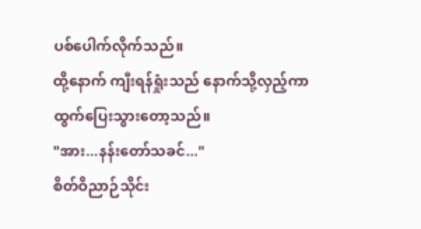ပစ်ပေါက်လိုက်သည်။
ထို့နောက် ကျီးရန်ရှုံးသည် နောက်သို့လှည့်ကာ ထွက်ပြေးသွားတော့သည်။
"အား...နန်းတော်သခင်..."
စိတ်ဝိညာဉ်သိုင်း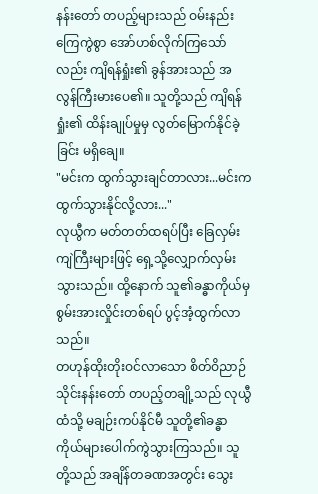နန်းတော် တပည့်များသည် ဝမ်းနည်းကြေကွဲစွာ အော်ဟစ်လိုက်ကြသော်လည်း ကျိရန်ရှုံး၏ ခွန်အားသည် အလွန်ကြီးမားပေ၏။ သူတို့သည် ကျိရန်ရှုံး၏ ထိန်းချုပ်မှုမှ လွတ်မြောက်နိုင်ခဲ့ခြင်း မရှိချေ။
"မင်းက ထွက်သွားချင်တာလား...မင်းက ထွက်သွားနိုင်လို့လား..."
လုယွီက မတ်တတ်ထရပ်ပြီး ခြေလှမ်းကျဲကြီးများဖြင့် ရှေ့သို့လျှောက်လှမ်းသွားသည်။ ထို့နောက် သူ၏ခန္ဓာကိုယ်မှ စွမ်းအားလှိုင်းတစ်ရပ် ပွင့်အံ့ထွက်လာသည်။
တဟုန်ထိုးတိုးဝင်လာသော စိတ်ဝိညာဉ်သိုင်းနန်းတော် တပည့်တချို့သည် လုယွီထံသို့ မချဉ်းကပ်နိုင်မီ သူတို့၏ခန္ဓာကိုယ်များပေါက်ကွဲသွားကြသည်။ သူတို့သည် အချိန်တခဏအတွင်း သွေး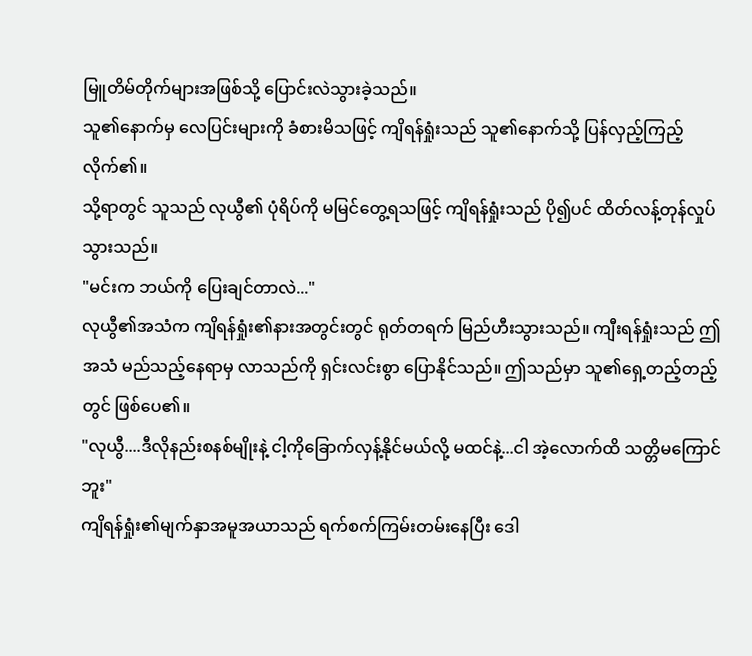မြူတိမ်တိုက်များအဖြစ်သို့ ပြောင်းလဲသွားခဲ့သည်။
သူ၏နောက်မှ လေပြင်းများကို ခံစားမိသဖြင့် ကျိရန်ရှုံးသည် သူ၏နောက်သို့ ပြန်လှည့်ကြည့်လိုက်၏။
သို့ရာတွင် သူသည် လုယွီ၏ ပုံရိပ်ကို မမြင်တွေ့ရသဖြင့် ကျိရန်ရှုံးသည် ပို၍ပင် ထိတ်လန့်တုန်လှုပ်သွားသည်။
"မင်းက ဘယ်ကို ပြေးချင်တာလဲ..."
လုယွီ၏အသံက ကျိရန်ရှုံး၏နားအတွင်းတွင် ရုတ်တရက် မြည်ဟီးသွားသည်။ ကျီးရန်ရှုံးသည် ဤအသံ မည်သည့်နေရာမှ လာသည်ကို ရှင်းလင်းစွာ ပြောနိုင်သည်။ ဤသည်မှာ သူ၏ရှေ့တည့်တည့်တွင် ဖြစ်ပေ၏။
"လုယွီ....ဒီလိုနည်းစနစ်မျိုးနဲ့ ငါ့ကိုခြောက်လှန့်နိုင်မယ်လို့ မထင်နဲ့...ငါ အဲ့လောက်ထိ သတ္တိမကြောင်ဘူး"
ကျိရန်ရှုံး၏မျက်နှာအမူအယာသည် ရက်စက်ကြမ်းတမ်းနေပြီး ဒေါ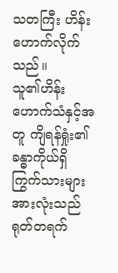သတကြီး ဟိန်းဟောက်လိုက်သည်။
သူ၏ဟိန်းဟောက်သံနှင့်အတူ ကျိရန်ရှုံး၏ ခန္ဓာကိုယ်ရှိ ကြွက်သားများအားလုံးသည် ရုတ်တရက်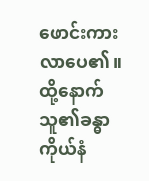ဖောင်းကားလာပေ၏။ ထို့နောက် သူ၏ခန္ဓာကိုယ်နံ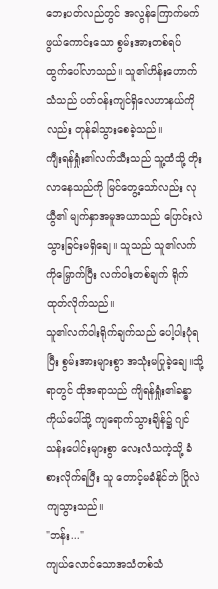ဘေးပတ်လည်တွင် အလွန်ကြောက်မက်ဖွယ်ကောင်းသော စွမ်းအားတစ်ရပ် ထွက်ပေါ်လာသည်။ သူ၏ဟိန်းဟောက်သံသည် ပတ်ဝန်းကျင်ရှိလေဟာနယ်ကိုလည်း တုန်ခါသွားစေခဲ့သည်။
ကျီးရန်ရှုံး၏လက်သီးသည် သူ့ထံသို့ တိုးလာနေသည်ကို မြင်တွေ့သော်လည်း လုယွီ၏ မျက်နှာအမူအယာသည် ပြောင်းလဲသွားခြင်းမရှိချေ။ သူသည် သူ၏လက်ကိုမြှောက်ပြီး လက်ဝါးတစ်ချက် ရိုက်ထုတ်လိုက်သည်။
သူ၏လက်ဝါးရိုက်ချက်သည် ပေါ့ပါးပုံရပြီး စွမ်းအားများစွာ အသုံးမပြုခဲ့ချေ။သို့ရာတွင် ထိုအရာသည် ကျိရန်ရှုံး၏ခန္ဓာကိုယ်ပေါ်သို့ ကျရောက်သွားချိန်၌ ဂျင်သန်းပေါင်းများစွာ လေးလံသကဲ့သို့ ခံစားလိုက်ရပြီး သူ တောင့်မခံနိုင်ဘဲ ပြိုလဲကျသွားသည်။
"ဘန်း..."
ကျယ်လောင်သောအသံတစ်သံ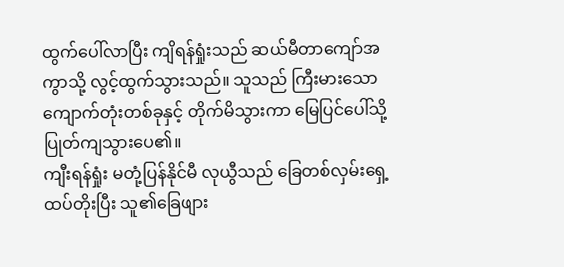ထွက်ပေါ်လာပြီး ကျိရန်ရှုံးသည် ဆယ်မီတာကျော်အကွာသို့ လွင့်ထွက်သွားသည်။ သူသည် ကြီးမားသော ကျောက်တုံးတစ်ခုနှင့် တိုက်မိသွားကာ မြေပြင်ပေါ်သို့ ပြုတ်ကျသွားပေ၏။
ကျီးရန်ရှုံး မတုံ့ပြန်နိုင်မီ လုယွီသည် ခြေတစ်လှမ်းရှေ့ထပ်တိုးပြီး သူ၏ခြေဖျား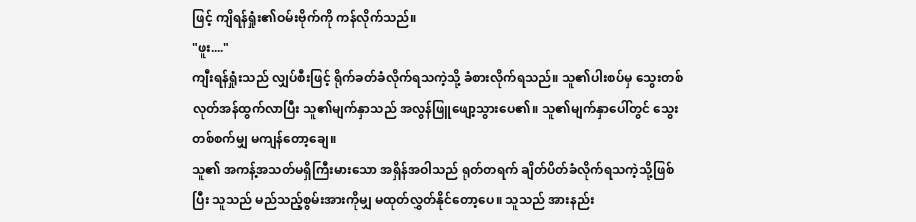ဖြင့် ကျိရန်ရှုံး၏ဝမ်းဗိုက်ကို ကန်လိုက်သည်။
"ဖူး...."
ကျီးရန်ရှုံးသည် လျှပ်စီးဖြင့် ရိုက်ခတ်ခံလိုက်ရသကဲ့သို့ ခံစားလိုက်ရသည်။ သူ၏ပါးစပ်မှ သွေးတစ်လုတ်အန်ထွက်လာပြီး သူ၏မျက်နှာသည် အလွန်ဖြူဖျော့သွားပေ၏။ သူ၏မျက်နှာပေါ်တွင် သွေးတစ်စက်မျှ မကျန်တော့ချေ။
သူ၏ အကန့်အသတ်မရှိကြီးမားသော အရှိန်အဝါသည် ရုတ်တရက် ချိတ်ပိတ်ခံလိုက်ရသကဲ့သို့ဖြစ်ပြီး သူသည် မည်သည့်စွမ်းအားကိုမျှ မထုတ်လွှတ်နိုင်တော့ပေ။ သူသည် အားနည်း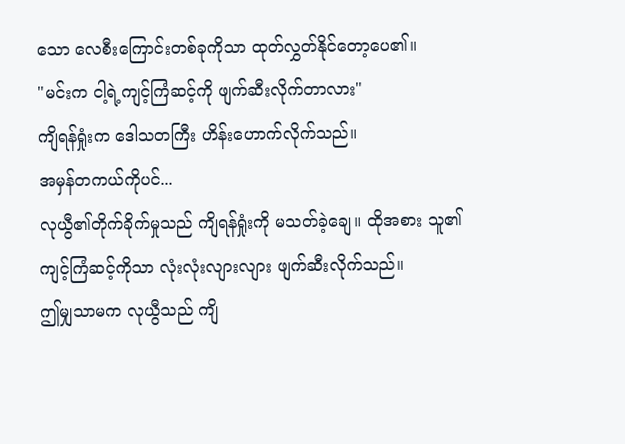သော လေစီးကြောင်းတစ်ခုကိုသာ ထုတ်လွှတ်နိုင်တော့ပေ၏။
"မင်းက ငါ့ရဲ့ကျင့်ကြံဆင့်ကို ဖျက်ဆီးလိုက်တာလား"
ကျိရန်ရှုံးက ဒေါသတကြီး ဟိန်းဟောက်လိုက်သည်။
အမှန်တကယ်ကိုပင်...
လုယွီ၏တိုက်ခိုက်မှုသည် ကျိရန်ရှုံးကို မသတ်ခဲ့ချေ။ ထိုအစား သူ၏ကျင့်ကြံဆင့်ကိုသာ လုံးလုံးလျားလျား ဖျက်ဆီးလိုက်သည်။
ဤမျှသာမက လုယွီသည် ကျိ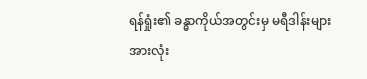ရန်ရှုံး၏ ခန္ဓာကိုယ်အတွင်းမှ မရီဒါန်းများအားလုံး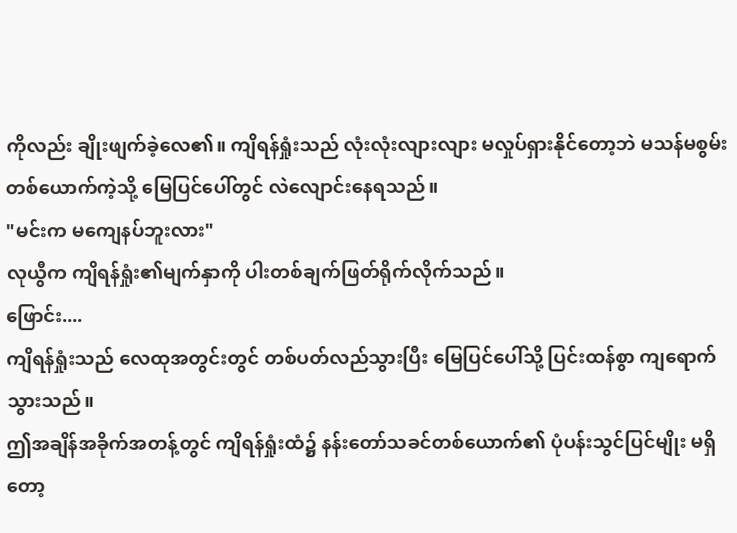ကိုလည်း ချိုးဖျက်ခဲ့လေ၏။ ကျိရန်ရှုံးသည် လုံးလုံးလျားလျား မလှုပ်ရှားနိုင်တော့ဘဲ မသန်မစွမ်းတစ်ယောက်ကဲ့သို့ မြေပြင်ပေါ်တွင် လဲလျောင်းနေရသည်။
"မင်းက မကျေနပ်ဘူးလား"
လုယွီက ကျိရန်ရှုံး၏မျက်နှာကို ပါးတစ်ချက်ဖြတ်ရိုက်လိုက်သည်။
ဖြောင်း....
ကျိရန်ရှုံးသည် လေထုအတွင်းတွင် တစ်ပတ်လည်သွားပြီး မြေပြင်ပေါ်သို့ ပြင်းထန်စွာ ကျရောက်သွားသည်။
ဤအချိန်အခိုက်အတန့်တွင် ကျိရန်ရှုံးထံ၌ နန်းတော်သခင်တစ်ယောက်၏ ပုံပန်းသွင်ပြင်မျိုး မရှိတော့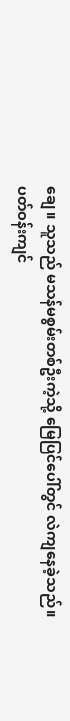ချေ။ သူသည် မသန်မစွမ်းတစ်ဦးကဲ့သို့ မြေပြင်ပေါ်တွင် လဲကျနေခဲ့သည်။
ပတ်ဝန်းကျင်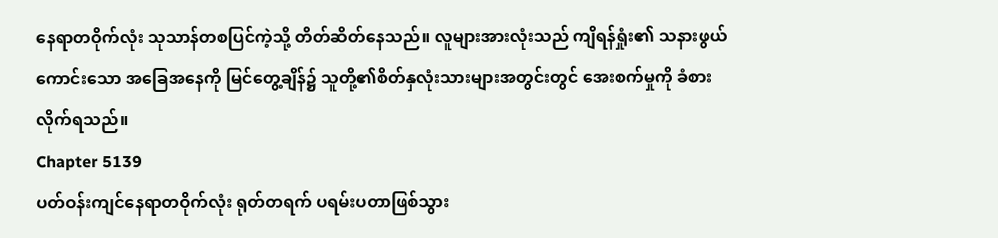နေရာတဝိုက်လုံး သုသာန်တစပြင်ကဲ့သို့ တိတ်ဆိတ်နေသည်။ လူများအားလုံးသည် ကျိရန်ရှုံး၏ သနားဖွယ်ကောင်းသော အခြေအနေကို မြင်တွေ့ချိန်၌ သူတို့၏စိတ်နှလုံးသားများအတွင်းတွင် အေးစက်မှုကို ခံစားလိုက်ရသည်။
Chapter 5139
ပတ်ဝန်းကျင်နေရာတဝိုက်လုံး ရုတ်တရက် ပရမ်းပတာဖြစ်သွား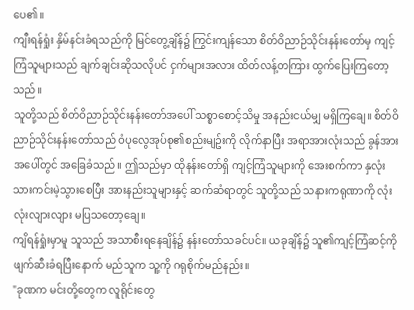ပေ၏။
ကျီးရန်ရှုံး နှိမ်နင်းခံရသည်ကို မြင်တွေ့ချိန်၌ ကြွင်းကျန်သော စိတ်ဝိညာဉ်သိုင်းနန်းတော်မှ ကျင့်ကြံသူများသည် ချက်ချင်းဆိုသလိုပင် ငှက်များအလား ထိတ်လန့်တကြား ထွက်ပြေးကြတော့သည်။
သူတို့သည် စိတ်ဝိညာဉ်သိုင်းနန်းတော်အပေါ် သစ္စာစောင့်သိမှု အနည်းငယ်မျှ မရှိကြချေ။ စိတ်ဝိညာဉ်သိုင်းနန်းတော်သည် ဝံပုလွေအုပ်စု၏စည်းမျဥ်းကို လိုက်နာပြီး အရာအားလုံးသည် ခွန်အားအပေါ်တွင် အခြေခံသည်။ ဤသည်မှာ ထိုနန်းတော်ရှိ ကျင့်ကြံသူများကို အေးစက်ကာ နှလုံးသားကင်းမဲ့သွားစေပြီး အားနည်းသူများနှင့် ဆက်ဆံရာတွင် သူတို့သည် သနားကရုဏာကို လုံးလုံးလျားလျား မပြသတော့ချေ။
ကျိရန်ရှုံးမှာမူ သူသည် အသာစီးရနေချိန်၌ နန်းတော်သခင်ပင်။ ယခုချိန်၌ သူ၏ကျင့်ကြံဆင့်ကို ဖျက်ဆီးခံရပြီးနောက် မည်သူက သူ့ကို ဂရုစိုက်မည်နည်း။
"ခုဏက မင်းတို့တွေက လူရိုင်းတွေ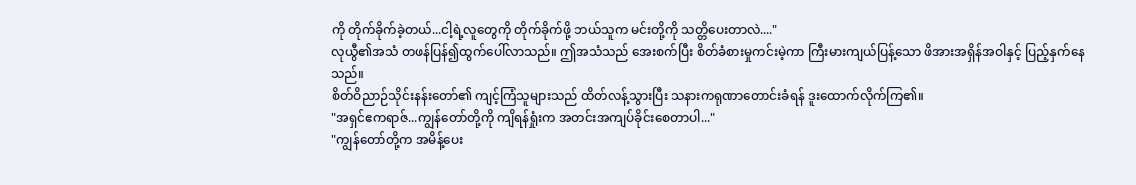ကို တိုက်ခိုက်ခဲ့တယ်...ငါ့ရဲ့လူတွေကို တိုက်ခိုက်ဖို့ ဘယ်သူက မင်းတို့ကို သတ္တိပေးတာလဲ...."
လုယွီ၏အသံ တဖန်ပြန်၍ထွက်ပေါ်လာသည်။ ဤအသံသည် အေးစက်ပြီး စိတ်ခံစားမှုကင်းမဲ့ကာ ကြီးမားကျယ်ပြန့်သော ဖိအားအရှိန်အဝါနှင့် ပြည့်နှက်နေသည်။
စိတ်ဝိညာဉ်သိုင်းနန်းတော်၏ ကျင့်ကြံသူများသည် ထိတ်လန့်သွားပြီး သနားကရုဏာတောင်းခံရန် ဒူးထောက်လိုက်ကြ၏။
"အရှင်ဧကရာဇ်...ကျွန်တော်တို့ကို ကျိရန်ရှုံးက အတင်းအကျပ်ခိုင်းစေတာပါ..."
"ကျွန်တော်တို့က အမိန့်ပေး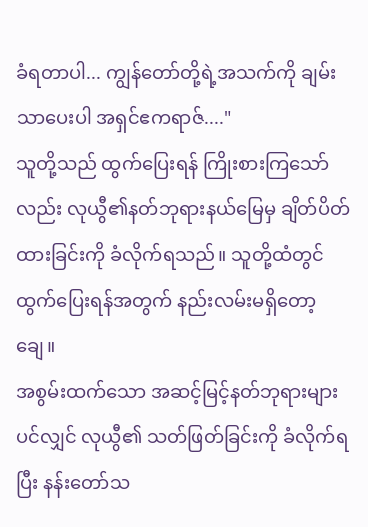ခံရတာပါ... ကျွန်တော်တို့ရဲ့အသက်ကို ချမ်းသာပေးပါ အရှင်ဧကရာဇ်...."
သူတို့သည် ထွက်ပြေးရန် ကြိုးစားကြသော်လည်း လုယွီ၏နတ်ဘုရားနယ်မြေမှ ချိတ်ပိတ်ထားခြင်းကို ခံလိုက်ရသည်။ သူတို့ထံတွင် ထွက်ပြေးရန်အတွက် နည်းလမ်းမရှိတော့ချေ။
အစွမ်းထက်သော အဆင့်မြင့်နတ်ဘုရားများပင်လျှင် လုယွီ၏ သတ်ဖြတ်ခြင်းကို ခံလိုက်ရပြီး နန်းတော်သ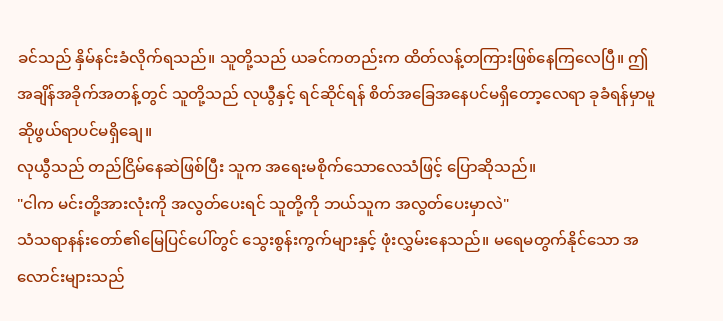ခင်သည် နှိမ်နင်းခံလိုက်ရသည်။ သူတို့သည် ယခင်ကတည်းက ထိတ်လန့်တကြားဖြစ်နေကြလေပြီ။ ဤအချိန်အခိုက်အတန့်တွင် သူတို့သည် လုယွီနှင့် ရင်ဆိုင်ရန် စိတ်အခြေအနေပင်မရှိတော့လေရာ ခုခံရန်မှာမူ ဆိုဖွယ်ရာပင်မရှိချေ။
လုယွီသည် တည်ငြိမ်နေဆဲဖြစ်ပြီး သူက အရေးမစိုက်သောလေသံဖြင့် ပြောဆိုသည်။
"ငါက မင်းတို့အားလုံးကို အလွတ်ပေးရင် သူတို့ကို ဘယ်သူက အလွတ်ပေးမှာလဲ"
သံသရာနန်းတော်၏မြေပြင်ပေါ်တွင် သွေးစွန်းကွက်များနှင့် ဖုံးလွှမ်းနေသည်။ မရေမတွက်နိုင်သော အလောင်းများသည်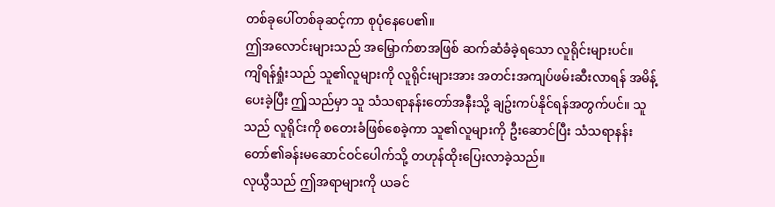တစ်ခုပေါ်တစ်ခုဆင့်ကာ စုပုံနေပေ၏။
ဤအလောင်းများသည် အမြှောက်စာအဖြစ် ဆက်ဆံခံခဲ့ရသော လူရိုင်းများပင်။
ကျိရန်ရှုံးသည် သူ၏လူများကို လူရိုင်းများအား အတင်းအကျပ်ဖမ်းဆီးလာရန် အမိန့်ပေးခဲ့ပြီး ဤှသည်မှာ သူ သံသရာနန်းတော်အနီးသို့ ချဥ်းကပ်နိုင်ရန်အတွက်ပင်။ သူသည် လူရိုင်းကို စတေးခံဖြစ်စေခဲ့ကာ သူ၏လူများကို ဦးဆောင်ပြီး သံသရာနန်းတော်၏ခန်းမဆောင်ဝင်ပေါက်သို့ တဟုန်ထိုးပြေးလာခဲ့သည်။
လုယွီသည် ဤအရာများကို ယခင်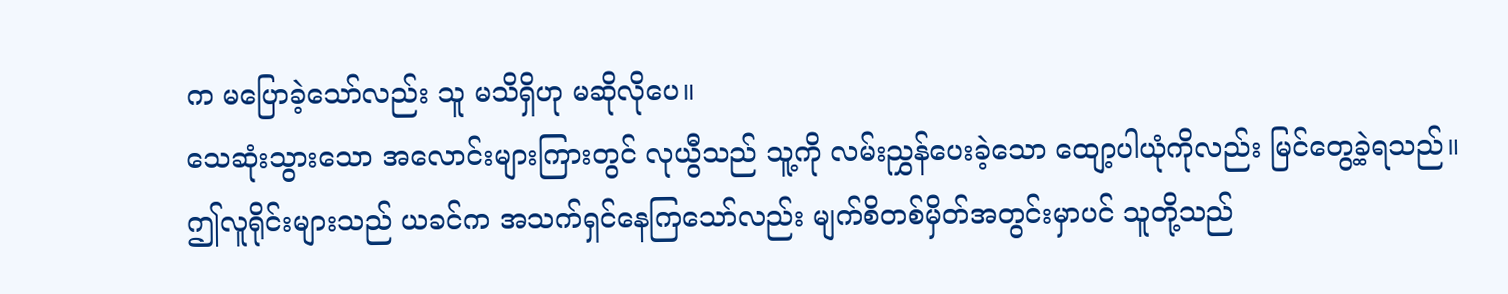က မပြောခဲ့သော်လည်း သူ မသိရှိဟု မဆိုလိုပေ။
သေဆုံးသွားသော အလောင်းများကြားတွင် လုယွီသည် သူ့ကို လမ်းညွှန်ပေးခဲ့သော ထျော့ပါယုံကိုလည်း မြင်တွေ့ခဲ့ရသည်။
ဤလူရိုင်းများသည် ယခင်က အသက်ရှင်နေကြသော်လည်း မျက်စိတစ်မှိတ်အတွင်းမှာပင် သူတို့သည်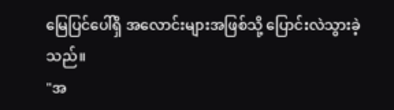မြေပြင်ပေါ်ရှိ အလောင်းများအဖြစ်သို့ ပြောင်းလဲသွားခဲ့သည်။
"အ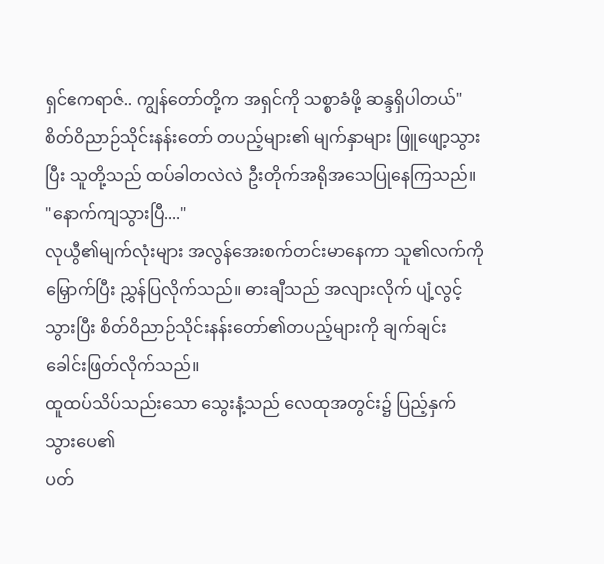ရှင်ဧကရာဇ်.. ကျွန်တော်တို့က အရှင်ကို သစ္စာခံဖို့ ဆန္ဒရှိပါတယ်"
စိတ်ဝိညာဉ်သိုင်းနန်းတော် တပည့်များ၏ မျက်နှာများ ဖြူဖျော့သွားပြီး သူတို့သည် ထပ်ခါတလဲလဲ ဦးတိုက်အရိုအသေပြုနေကြသည်။
"နောက်ကျသွားပြီ...."
လုယွီ၏မျက်လုံးများ အလွန်အေးစက်တင်းမာနေကာ သူ၏လက်ကိုမြှောက်ပြီး ညွှန်ပြလိုက်သည်။ ဓားချီသည် အလျားလိုက် ပျံ့လွင့်သွားပြီး စိတ်ဝိညာဉ်သိုင်းနန်းတော်၏တပည့်များကို ချက်ချင်းခေါင်းဖြတ်လိုက်သည်။
ထူထပ်သိပ်သည်းသော သွေးနံ့သည် လေထုအတွင်း၌ ပြည့်နှက်သွားပေ၏
ပတ်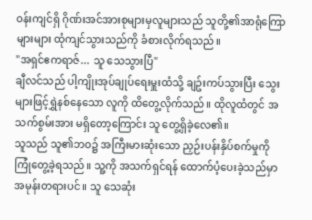ဝန်းကျင်ရှိ ဂိုဏ်းအင်အားစုများမှလူများသည် သူတို့၏အာရုံကြောများများ ထုံကျင်သွားသည်ကို ခံစားလိုက်ရသည်။
"အရှင်ဧကရာဇ်... သူ သေသွားပြီ"
ချီလင်သည် ပါ့ကျိုးအုပ်ချုပ်ရေးမှူးထံသို့ ချဥ်းကပ်သွားပြီး သွေးများဖြင့်ရွှဲနစ်နေသော လူကို ထိတွေ့လိုက်သည်။ ထိုလူထံတွင် အသက်စွမ်းအား မရှိတော့ကြောင်း သူ တွေ့ရှိခဲ့လေ၏။
သူသည် သူ၏ဘဝ၌ အကြီးမားဆုံးသော ညှဉ်းပန်းနှိပ်စက်မှုကို ကြုံတွေ့ခဲ့ရသည်။ သူ့ကို အသက်ရှင်ရန် ထောက်ပံ့ပေးခဲ့သည်မှာ အမုန်းတရားပင်။ သူ သေဆုံး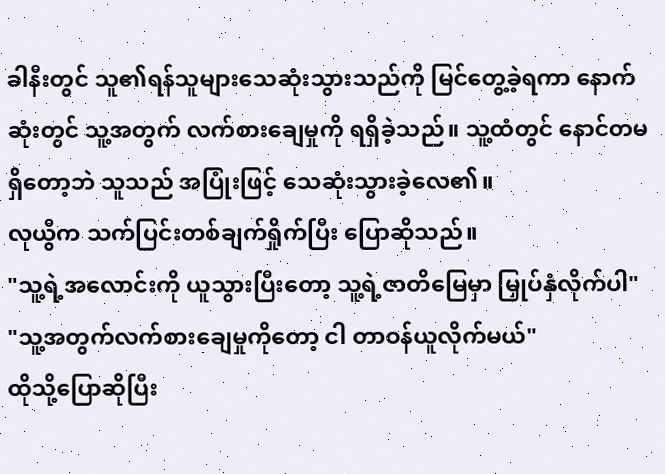ခါနီးတွင် သူ၏ရန်သူများသေဆုံးသွားသည်ကို မြင်တွေ့ခဲ့ရကာ နောက်ဆုံးတွင် သူ့အတွက် လက်စားချေမှုကို ရရှိခဲ့သည်။ သူ့ထံတွင် နောင်တမရှိတော့ဘဲ သူသည် အပြုံးဖြင့် သေဆုံးသွားခဲ့လေ၏။
လုယွီက သက်ပြင်းတစ်ချက်ရှိုက်ပြီး ပြောဆိုသည်။
"သူ့ရဲ့အလောင်းကို ယူသွားပြီးတော့ သူ့ရဲ့ဇာတိမြေမှာ မြှုပ်နှံလိုက်ပါ"
"သူ့အတွက်လက်စားချေမှုကိုတော့ ငါ တာဝန်ယူလိုက်မယ်"
ထိုသို့ပြောဆိုပြီး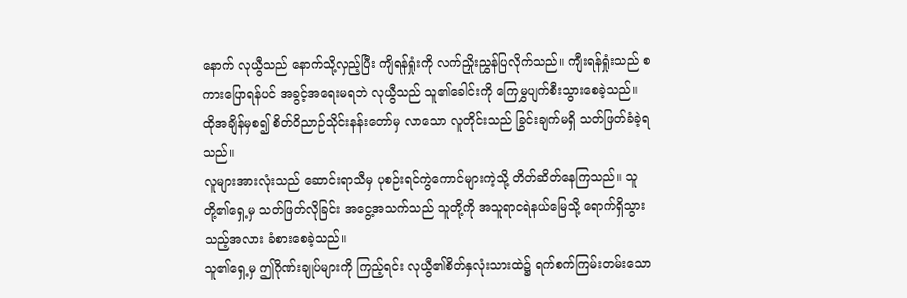နောက် လုယွီသည် နောက်သို့လှည့်ပြီး ကျိရန်ရှုံးကို လက်ညှိုးညွှန်ပြလိုက်သည်။ ကျီးရန်ရှုံးသည် စကားပြောရန်ပင် အခွင့်အရေးမရဘဲ လုယွီသည် သူ၏ခေါင်းကို ကြေမွှပျက်စီးသွားစေခဲ့သည်။
ထိုအချိန်မှစ၍ စိတ်ဝိညာဉ်သိုင်းနန်းတော်မှ လာသော လူတိုင်းသည် ခြွင်းချက်မရှိ သတ်ဖြတ်ခံခဲ့ရသည်။
လူများအားလုံးသည် ဆောင်းရာသီမှ ပုစဉ်းရင်ကွဲကောင်များကဲ့သို့ တိတ်ဆိတ်နေကြသည်။ သူတို့၏ရှေ့မှ သတ်ဖြတ်လိုခြင်း အငွေ့အသက်သည် သူတို့ကို အသူရာငရဲနယ်မြေသို့ ရောက်ရှိသွားသည့်အလား ခံစားစေခဲ့သည်။
သူ၏ရှေ့မှ ဤဂိုဏ်းချုပ်များကို ကြည့်ရင်း လုယွီ၏စိတ်နှလုံးသားထဲ၌ ရက်စက်ကြမ်းတမ်းသော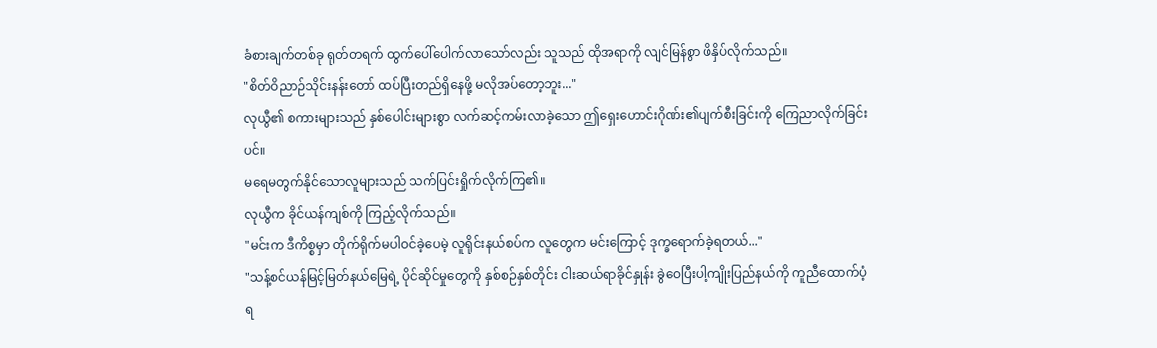ခံစားချက်တစ်ခု ရုတ်တရက် ထွက်ပေါ်ပေါက်လာသော်လည်း သူသည် ထိုအရာကို လျင်မြန်စွာ ဖိနှိပ်လိုက်သည်။
"စိတ်ဝိညာဉ်သိုင်းနန်းတော် ထပ်ပြီးတည်ရှိနေဖို့ မလိုအပ်တော့ဘူး..."
လုယွီ၏ စကားများသည် နှစ်ပေါင်းများစွာ လက်ဆင့်ကမ်းလာခဲ့သော ဤရှေးဟောင်းဂိုဏ်း၏ပျက်စီးခြင်းကို ကြေညာလိုက်ခြင်းပင်။
မရေမတွက်နိုင်သောလူများသည် သက်ပြင်းရှိုက်လိုက်ကြ၏။
လုယွီက ခိုင်ယန်ကျစ်ကို ကြည့်လိုက်သည်။
"မင်းက ဒီကိစ္စမှာ တိုက်ရိုက်မပါဝင်ခဲ့ပေမဲ့ လူရိုင်းနယ်စပ်က လူတွေက မင်းကြောင့် ဒုက္ခရောက်ခဲ့ရတယ်..."
"သန့်စင်ယန်မြင့်မြတ်နယ်မြေရဲ့ ပိုင်ဆိုင်မှုတွေကို နှစ်စဉ်နှစ်တိုင်း ငါးဆယ်ရာခိုင်နှုန်း ခွဲဝေပြီးပါ့ကျိုးပြည်နယ်ကို ကူညီထောက်ပံ့ရ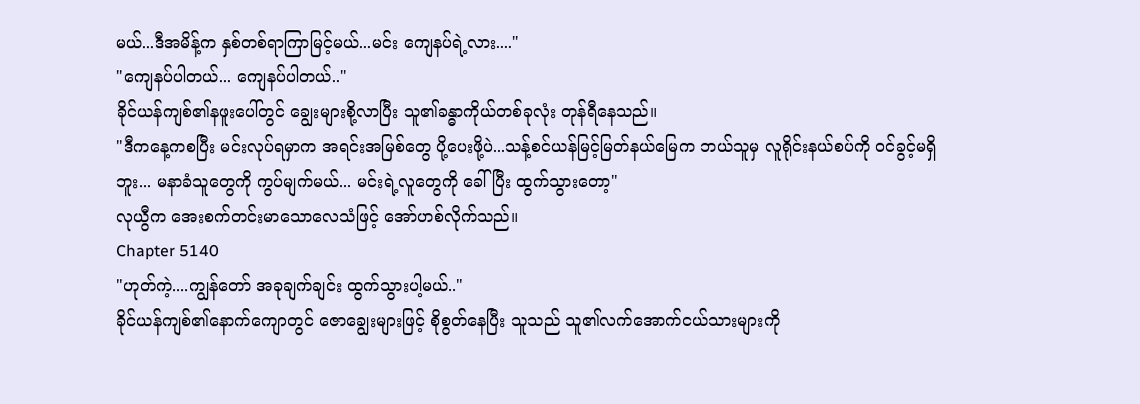မယ်...ဒီအမိန့်က နှစ်တစ်ရာကြာမြင့်မယ်...မင်း ကျေနပ်ရဲ့လား...."
"ကျေနပ်ပါတယ်... ကျေနပ်ပါတယ်.."
ခိုင်ယန်ကျစ်၏နဖူးပေါ်တွင် ချွေးများစို့လာပြီး သူ၏ခန္ဓာကိုယ်တစ်ခုလုံး တုန်ရီနေသည်။
"ဒီကနေ့ကစပြီး မင်းလုပ်ရမှာက အရင်းအမြစ်တွေ ပို့ပေးဖို့ပဲ...သန့်စင်ယန်မြင့်မြတ်နယ်မြေက ဘယ်သူမှ လူရိုင်းနယ်စပ်ကို ဝင်ခွင့်မရှိဘူး... မနာခံသူတွေကို ကွပ်မျက်မယ်... မင်းရဲ့လူတွေကို ခေါ်ပြီး ထွက်သွားတော့"
လုယွီက အေးစက်တင်းမာသောလေသံဖြင့် အော်ဟစ်လိုက်သည်။
Chapter 5140
"ဟုတ်ကဲ့....ကျွန်တော် အခုချက်ချင်း ထွက်သွားပါ့မယ်.."
ခိုင်ယန်ကျစ်၏နောက်ကျောတွင် ဇောချွေးများဖြင့် စိုစွတ်နေပြီး သူသည် သူ၏လက်အောက်ငယ်သားများကို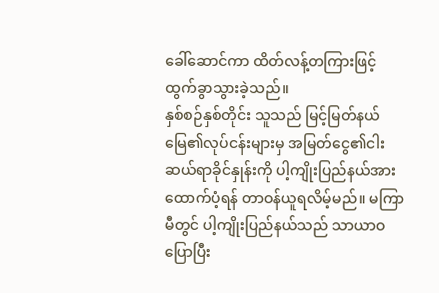ခေါ်ဆောင်ကာ ထိတ်လန့်တကြားဖြင့် ထွက်ခွာသွားခဲ့သည်။
နှစ်စဉ်နှစ်တိုင်း သူသည် မြင့်မြတ်နယ်မြေ၏လုပ်ငန်းများမှ အမြတ်ငွေ၏ငါးဆယ်ရာခိုင်နှုန်းကို ပါ့ကျိုးပြည်နယ်အား ထောက်ပံ့ရန် တာဝန်ယူရလိမ့်မည်။ မကြာမီတွင် ပါ့ကျိုးပြည်နယ်သည် သာယာဝပြောပြီး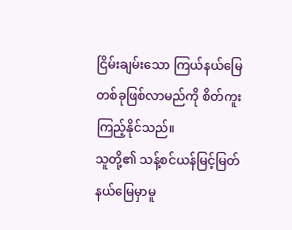ငြိမ်းချမ်းသော ကြယ်နယ်မြေတစ်ခုဖြစ်လာမည်ကို စိတ်ကူးကြည့်နိုင်သည်။
သူတို့၏ သန့်စင်ယန်မြင့်မြတ်နယ်မြေမှာမူ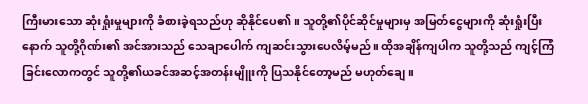ကြီးမားသော ဆုံးရှုံးမှုများကို ခံစားခဲ့ရသည်ဟု ဆိုနိုင်ပေ၏။ သူတို့၏ပိုင်ဆိုင်မှုများမှ အမြတ်ငွေများကို ဆုံးရှုံးပြီးနောက် သူတို့ဂိုဏ်း၏ အင်အားသည် သေချာပေါက် ကျဆင်းသွားပေလိမ့်မည်။ ထိုအချိန်ကျပါက သူတို့သည် ကျင့်ကြံခြင်းလောကတွင် သူတို့၏ယခင်အဆင့်အတန်းမျိူးကို ပြသနိုင်တော့မည် မဟုတ်ချေ။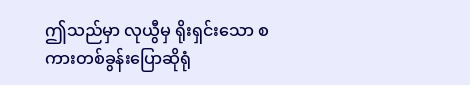ဤသည်မှာ လုယွီမှ ရိုးရှင်းသော စကားတစ်ခွန်းပြောဆိုရုံ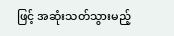ဖြင့် အဆုံးသတ်သွားမည့်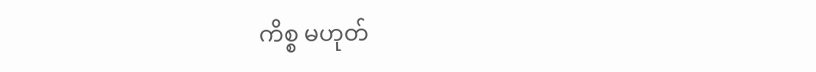ကိစ္စ မဟုတ်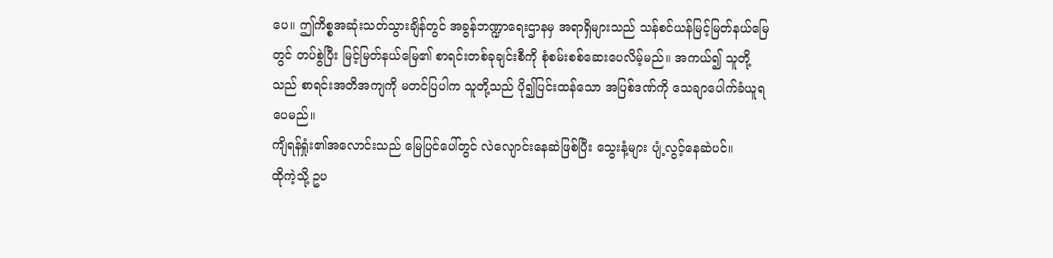ပေ။ ဤကိစ္စအဆုံးသတ်သွားချိန်တွင် အခွန်ဘဏ္ဍာရေးဌာနမှ အရာရှိများသည် သန်စင်ယန်မြင့်မြတ်နယ်မြေတွင် တပ်စွဲပြီး မြင့်မြတ်နယ်မြေ၏ စာရင်းတစ်ခုချင်းစီကို စုံစမ်းစစ်ဆေးပေလိမ့်မည်။ အကယ်၍ သူတို့သည် စာရင်းအတိအကျကို မတင်ပြပါက သူတို့သည် ပို၍ပြင်းထန်သော အပြစ်ဒဏ်ကို သေချာပေါက်ခံယူရပေမည်။
ကျိရန်ရှုံး၏အလောင်းသည် မြေပြင်ပေါ်တွင် လဲလျောင်းနေဆဲဖြစ်ပြီး သွေးနံ့များ ပျံ့လွင့်နေဆဲပင်။
ထိုကဲ့သို့ ဥပ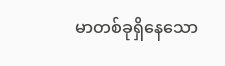မာတစ်ခုရှိနေသော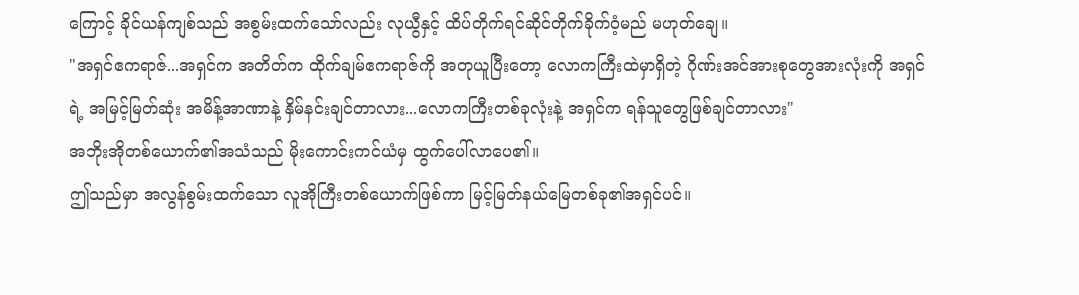ကြောင့် ခိုင်ယန်ကျစ်သည် အစွမ်းထက်သော်လည်း လုယွီနှင့် ထိပ်တိုက်ရင်ဆိုင်တိုက်ခိုက်ဝံ့မည် မဟုတ်ချေ။
"အရှင်ဧကရာဇ်...အရှင်က အတိတ်က ထိုက်ချမ်ဧကရာဇ်ကို အတုယူပြီးတော့ လောကကြီးထဲမှာရှိတဲ့ ဂိုဏ်းအင်အားစုတွေအားလုံးကို အရှင်ရဲ့ အမြင့်မြတ်ဆုံး အမိန့်အာဏာနဲ့ နှိမ်နင်းချင်တာလား...လောကကြီးတစ်ခုလုံးနဲ့ အရှင်က ရန်သူတွေဖြစ်ချင်တာလား"
အဘိုးအိုတစ်ယောက်၏အသံသည် မိုးကောင်းကင်ယံမှ ထွက်ပေါ်လာပေ၏။
ဤသည်မှာ အလွန်စွမ်းထက်သော လူအိုကြီးတစ်ယောက်ဖြစ်ကာ မြင့်မြတ်နယ်မြေတစ်ခု၏အရှင်ပင်။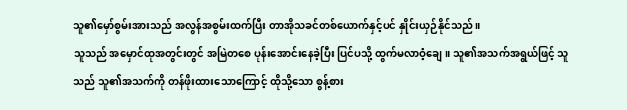သူ၏မှော်စွမ်းအားသည် အလွန်အစွမ်းထက်ပြီး တာအိုသခင်တစ်ယောက်နှင့်ပင် နှိုင်းယှဉ်နိုင်သည်။
သူသည် အမှောင်ထုအတွင်းတွင် အမြဲတစေ ပုန်းအောင်းနေခဲ့ပြီး ပြင်ပသို့ ထွက်မလာဝံ့ချေ။ သူ၏အသက်အရွယ်ဖြင့် သူသည် သူ၏အသက်ကို တန်ဖိုးထားသောကြောင့် ထိုသို့သော စွန့်စား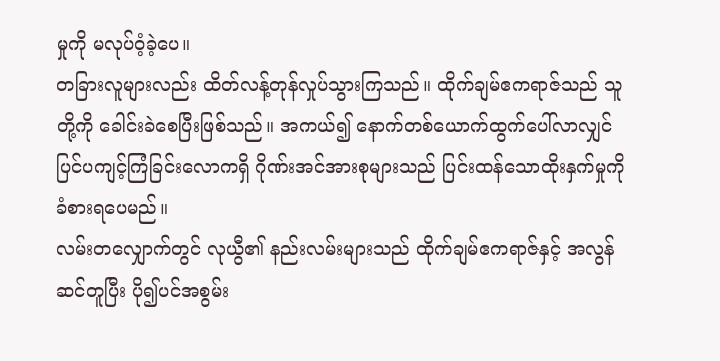မှုကို မလုပ်ဝံ့ခဲ့ပေ။
တခြားလူများလည်း ထိတ်လန့်တုန်လှုပ်သွားကြသည်။ ထိုက်ချမ်ဧကရာဇ်သည် သူတို့ကို ခေါင်းခဲစေပြီးဖြစ်သည်။ အကယ်၍ နောက်တစ်ယောက်ထွက်ပေါ်လာလျှင် ပြင်ပကျင့်ကြံခြင်းလောကရှိ ဂိုဏ်းအင်အားစုများသည် ပြင်းထန်သောထိုးနှက်မှုကို ခံစားရပေမည်။
လမ်းတလျှောက်တွင် လုယွီ၏ နည်းလမ်းများသည် ထိုက်ချမ်ဧကရာဇ်နှင့် အလွန်ဆင်တူပြီး ပို၍ပင်အစွမ်း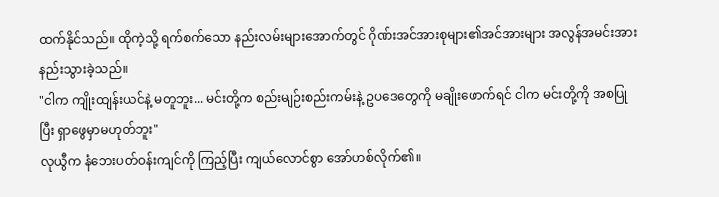ထက်နိုင်သည်။ ထိုကဲ့သို့ ရက်စက်သော နည်းလမ်းများအောက်တွင် ဂိုဏ်းအင်အားစုများ၏အင်အားများ အလွန်အမင်းအားနည်းသွားခဲ့သည်။
"ငါက ကျိုးထျန်းယင်နဲ့ မတူဘူး... မင်းတို့က စည်းမျဉ်းစည်းကမ်းနဲ့ ဥပဒေတွေကို မချိုးဖောက်ရင် ငါက မင်းတို့ကို အစပြုပြီး ရှာဖွေမှာမဟုတ်ဘူး"
လုယွီက နံဘေးပတ်ဝန်းကျင်ကို ကြည့်ပြီး ကျယ်လောင်စွာ အော်ဟစ်လိုက်၏။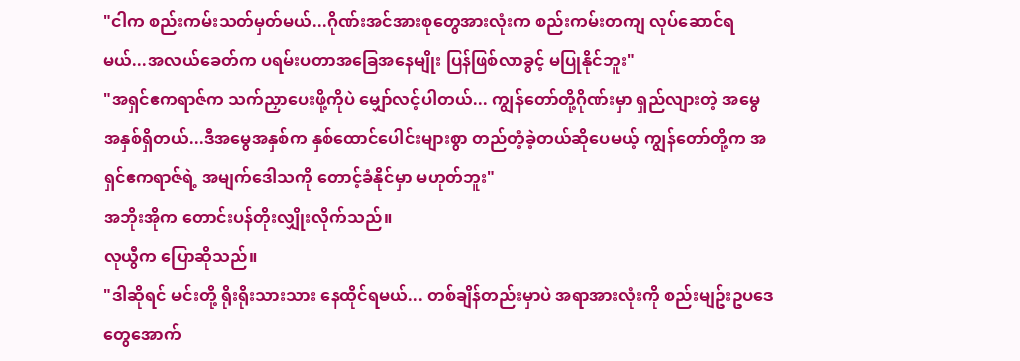"ငါက စည်းကမ်းသတ်မှတ်မယ်...ဂိုဏ်းအင်အားစုတွေအားလုံးက စည်းကမ်းတကျ လုပ်ဆောင်ရမယ်...အလယ်ခေတ်က ပရမ်းပတာအခြေအနေမျိုး ပြန်ဖြစ်လာခွင့် မပြုနိုင်ဘူး"
"အရှင်ဧကရာဇ်က သက်ညှာပေးဖို့ကိုပဲ မျှော်လင့်ပါတယ်... ကျွန်တော်တို့ဂိုဏ်းမှာ ရှည်လျားတဲ့ အမွေအနှစ်ရှိတယ်...ဒီအမွေအနှစ်က နှစ်ထောင်ပေါင်းများစွာ တည်တံ့ခဲ့တယ်ဆိုပေမယ့် ကျွန်တော်တို့က အရှင်ဧကရာဇ်ရဲ့ အမျက်ဒေါသကို တောင့်ခံနိုင်မှာ မဟုတ်ဘူး"
အဘိုးအိုက တောင်းပန်တိုးလျှိုးလိုက်သည်။
လုယွီက ပြောဆိုသည်။
"ဒါဆိုရင် မင်းတို့ ရိုးရိုးသားသား နေထိုင်ရမယ်... တစ်ချိန်တည်းမှာပဲ အရာအားလုံးကို စည်းမျဥ်းဥပဒေတွေအောက်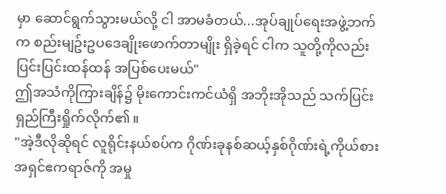မှာ ဆောင်ရွက်သွားမယ်လို့ ငါ အာမခံတယ်...အုပ်ချုပ်ရေးအဖွဲ့ဘက်က စည်းမျဥ်းဥပဒေချိုးဖောက်တာမျိုး ရှိခဲ့ရင် ငါက သူတို့ကိုလည်း ပြင်းပြင်းထန်ထန် အပြစ်ပေးမယ်"
ဤအသံကိုကြားချိန်၌ မိုးကောင်းကင်ယံရှိ အဘိုးအိုသည် သက်ပြင်းရှည်ကြီးရှိုက်လိုက်၏။
"အဲ့ဒီလိုဆိုရင် လူရိုင်းနယ်စပ်က ဂိုဏ်းခုနစ်ဆယ့်နှစ်ဂိုဏ်းရဲ့ကိုယ်စား အရှင်ဧကရာဇ်ကို အမှု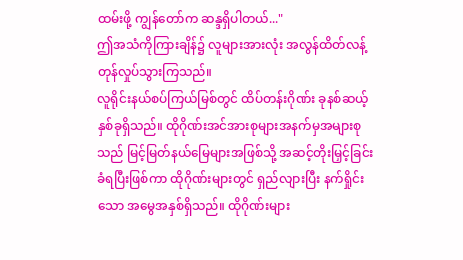ထမ်းဖို့ ကျွန်တော်က ဆန္ဒရှိပါတယ်..."
ဤအသံကိုကြားချိန်၌ လူများအားလုံး အလွန်ထိတ်လန့်တုန်လှုပ်သွားကြသည်။
လူရိုင်းနယ်စပ်ကြယ်မြစ်တွင် ထိပ်တန်းဂိုဏ်း ခုနစ်ဆယ့်နှစ်ခုရှိသည်။ ထိုဂိုဏ်းအင်အားစုများအနက်မှအများစုသည် မြင့်မြတ်နယ်မြေများအဖြစ်သို့ အဆင့်တိုးမြှင့်ခြင်းခံရပြီးဖြစ်ကာ ထိုဂိုဏ်းများတွင် ရှည်လျားပြီး နက်ရှိုင်းသော အမွေအနှစ်ရှိသည်။ ထိုဂိုဏ်းများ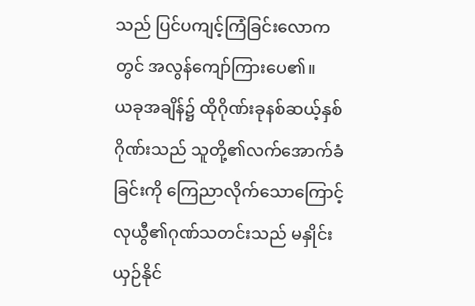သည် ပြင်ပကျင့်ကြံခြင်းလောကတွင် အလွန်ကျော်ကြားပေ၏။
ယခုအချိန်၌ ထိုဂိုဏ်းခုနစ်ဆယ့်နှစ်ဂိုဏ်းသည် သူတို့၏လက်အောက်ခံခြင်းကို ကြေညာလိုက်သောကြောင့် လုယွီ၏ဂုဏ်သတင်းသည် မနှိုင်းယှဉ်နိုင်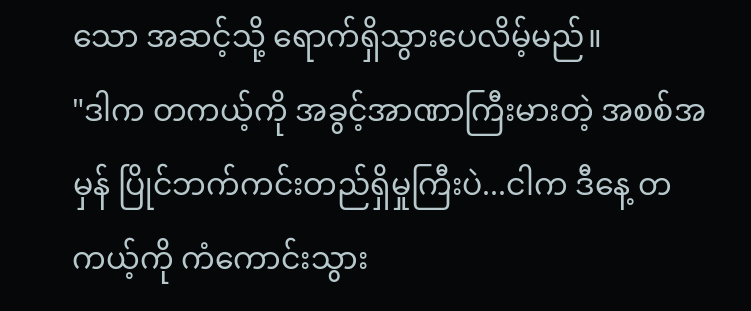သော အဆင့်သို့ ရောက်ရှိသွားပေလိမ့်မည်။
"ဒါက တကယ့်ကို အခွင့်အာဏာကြီးမားတဲ့ အစစ်အမှန် ပြိုင်ဘက်ကင်းတည်ရှိမှုကြီးပဲ...ငါက ဒီနေ့ တကယ့်ကို ကံကောင်းသွား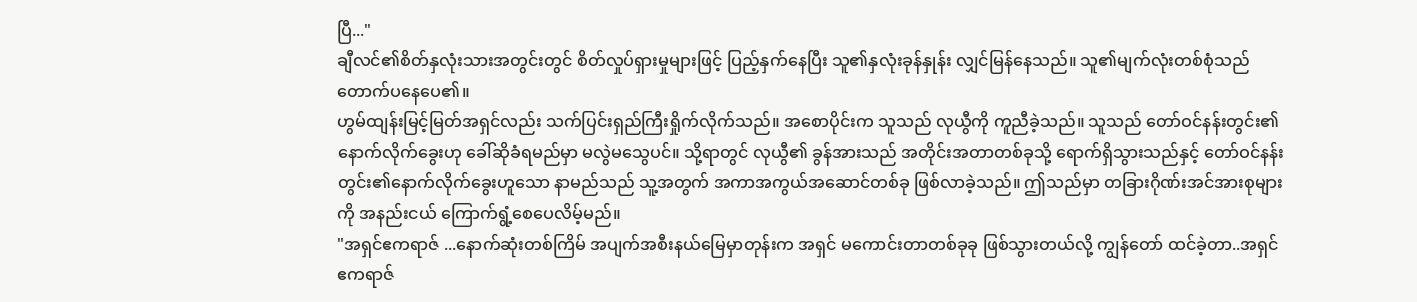ပြီ..."
ချီလင်၏စိတ်နှလုံးသားအတွင်းတွင် စိတ်လှုပ်ရှားမှုများဖြင့် ပြည့်နှက်နေပြီး သူ၏နှလုံးခုန်နှုန်း လျှင်မြန်နေသည်။ သူ၏မျက်လုံးတစ်စုံသည် တောက်ပနေပေ၏။
ဟွမ်ထျန်းမြင့်မြတ်အရှင်လည်း သက်ပြင်းရှည်ကြီးရှိုက်လိုက်သည်။ အစောပိုင်းက သူသည် လုယွီကို ကူညီခဲ့သည်။ သူသည် တော်ဝင်နန်းတွင်း၏နောက်လိုက်ခွေးဟု ခေါ်ဆိုခံရမည်မှာ မလွဲမသွေပင်။ သို့ရာတွင် လုယွီ၏ ခွန်အားသည် အတိုင်းအတာတစ်ခုသို့ ရောက်ရှိသွားသည်နှင့် တော်ဝင်နန်းတွင်း၏နောက်လိုက်ခွေးဟူသော နာမည်သည် သူ့အတွက် အကာအကွယ်အဆောင်တစ်ခု ဖြစ်လာခဲ့သည်။ ဤသည်မှာ တခြားဂိုဏ်းအင်အားစုများကို အနည်းငယ် ကြောက်ရွံ့စေပေလိမ့်မည်။
"အရှင်ဧကရာဇ် ...နောက်ဆုံးတစ်ကြိမ် အပျက်အစီးနယ်မြေမှာတုန်းက အရှင် မကောင်းတာတစ်ခုခု ဖြစ်သွားတယ်လို့ ကျွန်တော် ထင်ခဲ့တာ..အရှင်ဧကရာဇ်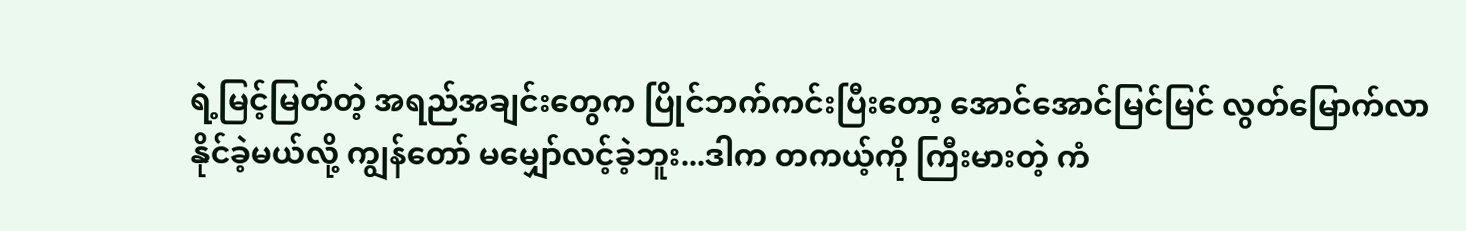ရဲ့မြင့်မြတ်တဲ့ အရည်အချင်းတွေက ပြိုင်ဘက်ကင်းပြီးတော့ အောင်အောင်မြင်မြင် လွတ်မြောက်လာနိုင်ခဲ့မယ်လို့ ကျွန်တော် မမျှော်လင့်ခဲ့ဘူး...ဒါက တကယ့်ကို ကြီးမားတဲ့ ကံ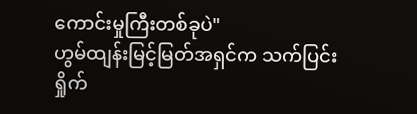ကောင်းမှုကြီးတစ်ခုပဲ"
ဟွမ်ထျန်းမြင့်မြတ်အရှင်က သက်ပြင်းရှိုက်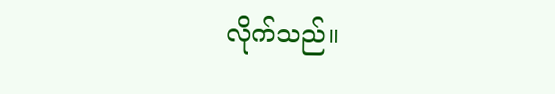လိုက်သည်။